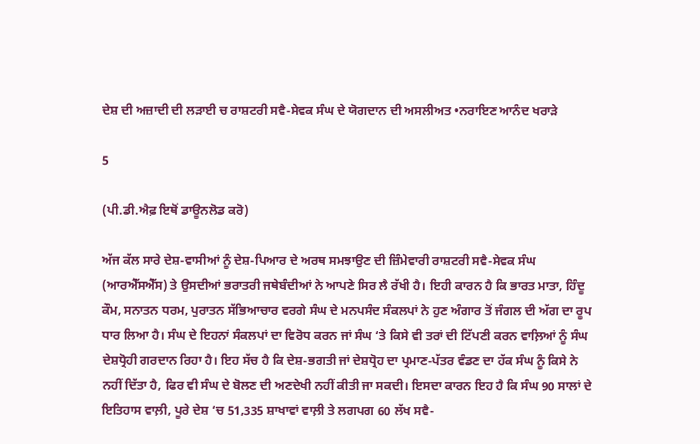ਦੇਸ਼ ਦੀ ਅਜ਼ਾਦੀ ਦੀ ਲੜਾਈ ਚ ਰਾਸ਼ਟਰੀ ਸਵੈ-ਸੇਵਕ ਸੰਘ ਦੇ ਯੋਗਦਾਨ ਦੀ ਅਸਲੀਅਤ •ਨਰਾਇਣ ਆਨੰਦ ਖਰਾੜੇ

5

(ਪੀ.ਡੀ.ਐਫ਼ ਇਥੋਂ ਡਾਊਨਲੋਡ ਕਰੋ)

ਅੱਜ ਕੱਲ ਸਾਰੇ ਦੇਸ਼-ਵਾਸੀਆਂ ਨੂੰ ਦੇਸ਼-ਪਿਆਰ ਦੇ ਅਰਥ ਸਮਝਾਉਣ ਦੀ ਜ਼ਿੰਮੇਵਾਰੀ ਰਾਸ਼ਟਰੀ ਸਵੈ-ਸੇਵਕ ਸੰਘ (ਆਰਐੱਸਐੱਸ) ਤੇ ਉਸਦੀਆਂ ਭਰਾਤਰੀ ਜਥੇਬੰਦੀਆਂ ਨੇ ਆਪਣੇ ਸਿਰ ਲੈ ਰੱਖੀ ਹੈ। ਇਹੀ ਕਾਰਨ ਹੈ ਕਿ ਭਾਰਤ ਮਾਤਾ, ਹਿੰਦੂ ਕੌਮ, ਸਨਾਤਨ ਧਰਮ, ਪੁਰਾਤਨ ਸੱਭਿਆਚਾਰ ਵਰਗੇ ਸੰਘ ਦੇ ਮਨਪਸੰਦ ਸੰਕਲਪਾਂ ਨੇ ਹੁਣ ਅੰਗਾਰ ਤੋਂ ਜੰਗਲ ਦੀ ਅੱਗ ਦਾ ਰੂਪ ਧਾਰ ਲਿਆ ਹੈ। ਸੰਘ ਦੇ ਇਹਨਾਂ ਸੰਕਲਪਾਂ ਦਾ ਵਿਰੋਧ ਕਰਨ ਜਾਂ ਸੰਘ ‘ਤੇ ਕਿਸੇ ਵੀ ਤਰਾਂ ਦੀ ਟਿੱਪਣੀ ਕਰਨ ਵਾਲ਼ਿਆਂ ਨੂੰ ਸੰਘ ਦੇਸ਼ਧ੍ਰੋਹੀ ਗਰਦਾਨ ਰਿਹਾ ਹੈ। ਇਹ ਸੱਚ ਹੈ ਕਿ ਦੇਸ਼-ਭਗਤੀ ਜਾਂ ਦੇਸ਼ਧ੍ਰੋਹ ਦਾ ਪ੍ਰਮਾਣ-ਪੱਤਰ ਵੰਡਣ ਦਾ ਹੱਕ ਸੰਘ ਨੂੰ ਕਿਸੇ ਨੇ ਨਹੀਂ ਦਿੱਤਾ ਹੈ, ਫਿਰ ਵੀ ਸੰਘ ਦੇ ਬੋਲਣ ਦੀ ਅਣਦੇਖੀ ਨਹੀਂ ਕੀਤੀ ਜਾ ਸਕਦੀ। ਇਸਦਾ ਕਾਰਨ ਇਹ ਹੈ ਕਿ ਸੰਘ 90 ਸਾਲਾਂ ਦੇ ਇਤਿਹਾਸ ਵਾਲ਼ੀ, ਪੂਰੇ ਦੇਸ਼ ‘ਚ 51,335 ਸ਼ਾਖਾਵਾਂ ਵਾਲ਼ੀ ਤੇ ਲਗਪਗ 60 ਲੱਖ ਸਵੈ-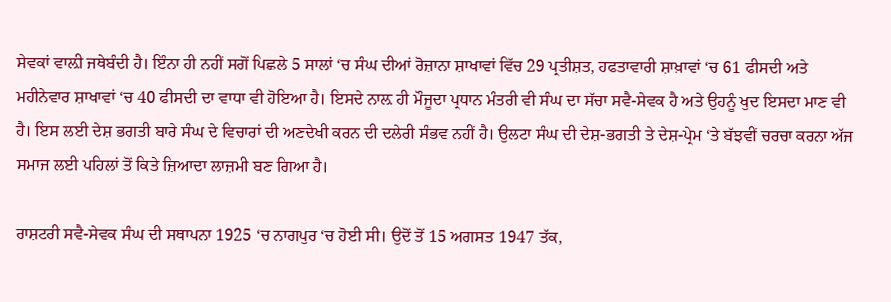ਸੇਵਕਾਂ ਵਾਲ਼ੀ ਜਥੇਬੰਦੀ ਹੈ। ਇੰਨਾ ਹੀ ਨਹੀਂ ਸਗੋਂ ਪਿਛਲੇ 5 ਸਾਲਾਂ ‘ਚ ਸੰਘ ਦੀਆਂ ਰੋਜ਼ਾਨਾ ਸ਼ਾਖਾਵਾਂ ਵਿੱਚ 29 ਪ੍ਰਤੀਸ਼ਤ, ਹਫਤਾਵਾਰੀ ਸ਼ਾਖ਼ਾਵਾਂ ‘ਚ 61 ਫੀਸਦੀ ਅਤੇ ਮਹੀਨੇਵਾਰ ਸ਼ਾਖਾਵਾਂ ‘ਚ 40 ਫੀਸਦੀ ਦਾ ਵਾਧਾ ਵੀ ਹੋਇਆ ਹੈ। ਇਸਦੇ ਨਾਲ਼ ਹੀ ਮੌਜੂਦਾ ਪ੍ਰਧਾਨ ਮੰਤਰੀ ਵੀ ਸੰਘ ਦਾ ਸੱਚਾ ਸਵੈ-ਸੇਵਕ ਹੈ ਅਤੇ ਉਹਨੂੰ ਖੁਦ ਇਸਦਾ ਮਾਣ ਵੀ ਹੈ। ਇਸ ਲਈ ਦੇਸ਼ ਭਗਤੀ ਬਾਰੇ ਸੰਘ ਦੇ ਵਿਚਾਰਾਂ ਦੀ ਅਣਦੇਖੀ ਕਰਨ ਦੀ ਦਲੇਰੀ ਸੰਭਵ ਨਹੀਂ ਹੈ। ਉਲਟਾ ਸੰਘ ਦੀ ਦੇਸ਼-ਭਗਤੀ ਤੇ ਦੇਸ਼-ਪ੍ਰੇਮ ‘ਤੇ ਬੱਝਵੀਂ ਚਰਚਾ ਕਰਨਾ ਅੱਜ ਸਮਾਜ ਲਈ ਪਹਿਲਾਂ ਤੋਂ ਕਿਤੇ ਜ਼ਿਆਦਾ ਲਾਜ਼ਮੀ ਬਣ ਗਿਆ ਹੈ।

ਰਾਸ਼ਟਰੀ ਸਵੈ-ਸੇਵਕ ਸੰਘ ਦੀ ਸਥਾਪਨਾ 1925 ‘ਚ ਨਾਗਪੁਰ ‘ਚ ਹੋਈ ਸੀ। ਉਦੋਂ ਤੋਂ 15 ਅਗਸਤ 1947 ਤੱਕ,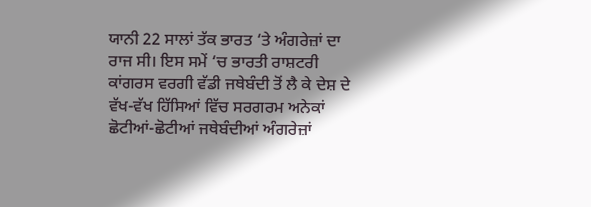ਯਾਨੀ 22 ਸਾਲਾਂ ਤੱਕ ਭਾਰਤ ‘ਤੇ ਅੰਗਰੇਜ਼ਾਂ ਦਾ ਰਾਜ ਸੀ। ਇਸ ਸਮੇਂ ‘ਚ ਭਾਰਤੀ ਰਾਸ਼ਟਰੀ ਕਾਂਗਰਸ ਵਰਗੀ ਵੱਡੀ ਜਥੇਬੰਦੀ ਤੋਂ ਲੈ ਕੇ ਦੇਸ਼ ਦੇ ਵੱਖ-ਵੱਖ ਹਿੱਸਿਆਂ ਵਿੱਚ ਸਰਗਰਮ ਅਨੇਕਾਂ ਛੋਟੀਆਂ-ਛੋਟੀਆਂ ਜਥੇਬੰਦੀਆਂ ਅੰਗਰੇਜ਼ਾਂ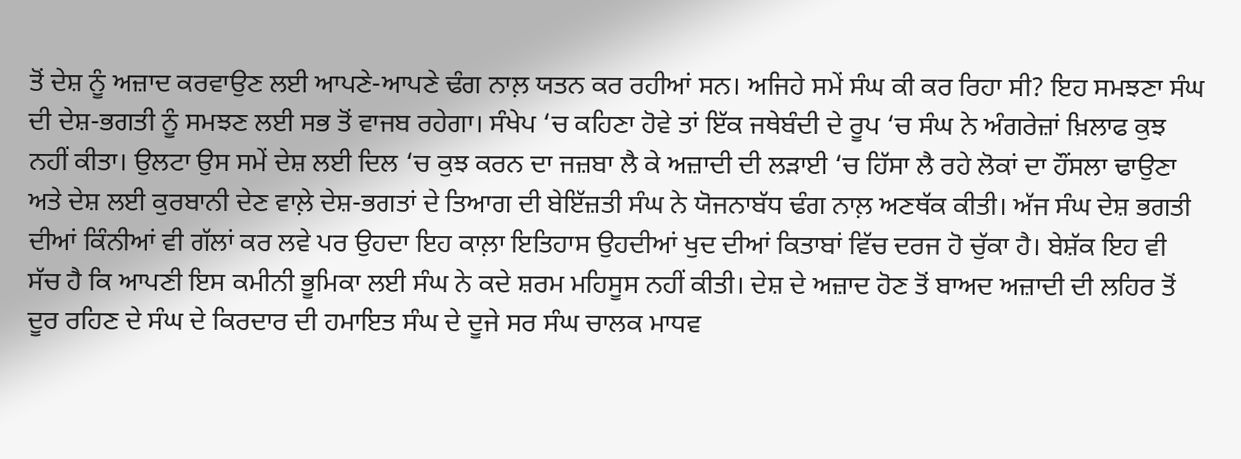ਤੋਂ ਦੇਸ਼ ਨੂੰ ਅਜ਼ਾਦ ਕਰਵਾਉਣ ਲਈ ਆਪਣੇ-ਆਪਣੇ ਢੰਗ ਨਾਲ਼ ਯਤਨ ਕਰ ਰਹੀਆਂ ਸਨ। ਅਜਿਹੇ ਸਮੇਂ ਸੰਘ ਕੀ ਕਰ ਰਿਹਾ ਸੀ? ਇਹ ਸਮਝਣਾ ਸੰਘ ਦੀ ਦੇਸ਼-ਭਗਤੀ ਨੂੰ ਸਮਝਣ ਲਈ ਸਭ ਤੋਂ ਵਾਜਬ ਰਹੇਗਾ। ਸੰਖੇਪ ‘ਚ ਕਹਿਣਾ ਹੋਵੇ ਤਾਂ ਇੱਕ ਜਥੇਬੰਦੀ ਦੇ ਰੂਪ ‘ਚ ਸੰਘ ਨੇ ਅੰਗਰੇਜ਼ਾਂ ਖ਼ਿਲਾਫ ਕੁਝ ਨਹੀਂ ਕੀਤਾ। ਉਲਟਾ ਉਸ ਸਮੇਂ ਦੇਸ਼ ਲਈ ਦਿਲ ‘ਚ ਕੁਝ ਕਰਨ ਦਾ ਜਜ਼ਬਾ ਲੈ ਕੇ ਅਜ਼ਾਦੀ ਦੀ ਲੜਾਈ ‘ਚ ਹਿੱਸਾ ਲੈ ਰਹੇ ਲੋਕਾਂ ਦਾ ਹੌਂਸਲਾ ਢਾਉਣਾ ਅਤੇ ਦੇਸ਼ ਲਈ ਕੁਰਬਾਨੀ ਦੇਣ ਵਾਲ਼ੇ ਦੇਸ਼-ਭਗਤਾਂ ਦੇ ਤਿਆਗ ਦੀ ਬੇਇੱਜ਼ਤੀ ਸੰਘ ਨੇ ਯੋਜਨਾਬੱਧ ਢੰਗ ਨਾਲ਼ ਅਣਥੱਕ ਕੀਤੀ। ਅੱਜ ਸੰਘ ਦੇਸ਼ ਭਗਤੀ ਦੀਆਂ ਕਿੰਨੀਆਂ ਵੀ ਗੱਲਾਂ ਕਰ ਲਵੇ ਪਰ ਉਹਦਾ ਇਹ ਕਾਲ਼ਾ ਇਤਿਹਾਸ ਉਹਦੀਆਂ ਖੁਦ ਦੀਆਂ ਕਿਤਾਬਾਂ ਵਿੱਚ ਦਰਜ ਹੋ ਚੁੱਕਾ ਹੈ। ਬੇਸ਼ੱਕ ਇਹ ਵੀ ਸੱਚ ਹੈ ਕਿ ਆਪਣੀ ਇਸ ਕਮੀਨੀ ਭੂਮਿਕਾ ਲਈ ਸੰਘ ਨੇ ਕਦੇ ਸ਼ਰਮ ਮਹਿਸੂਸ ਨਹੀਂ ਕੀਤੀ। ਦੇਸ਼ ਦੇ ਅਜ਼ਾਦ ਹੋਣ ਤੋਂ ਬਾਅਦ ਅਜ਼ਾਦੀ ਦੀ ਲਹਿਰ ਤੋਂ ਦੂਰ ਰਹਿਣ ਦੇ ਸੰਘ ਦੇ ਕਿਰਦਾਰ ਦੀ ਹਮਾਇਤ ਸੰਘ ਦੇ ਦੂਜੇ ਸਰ ਸੰਘ ਚਾਲਕ ਮਾਧਵ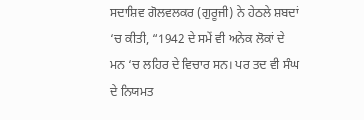ਸਦਾਸ਼ਿਵ ਗੋਲਵਲਕਰ (ਗੁਰੂਜੀ) ਨੇ ਹੇਠਲੇ ਸ਼ਬਦਾਂ ‘ਚ ਕੀਤੀ, “1942 ਦੇ ਸਮੇਂ ਵੀ ਅਨੇਕ ਲੋਕਾਂ ਦੇ ਮਨ ‘ਚ ਲਹਿਰ ਦੇ ਵਿਚਾਰ ਸਨ। ਪਰ ਤਦ ਵੀ ਸੰਘ ਦੇ ਨਿਯਮਤ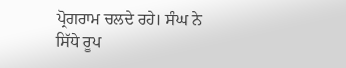ਪ੍ਰੋਗਰਾਮ ਚਲਦੇ ਰਹੇ। ਸੰਘ ਨੇ ਸਿੱਧੇ ਰੂਪ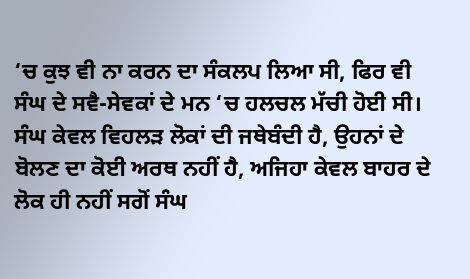‘ਚ ਕੁਝ ਵੀ ਨਾ ਕਰਨ ਦਾ ਸੰਕਲਪ ਲਿਆ ਸੀ, ਫਿਰ ਵੀ ਸੰਘ ਦੇ ਸਵੈ-ਸੇਵਕਾਂ ਦੇ ਮਨ ‘ਚ ਹਲਚਲ ਮੱਚੀ ਹੋਈ ਸੀ। ਸੰਘ ਕੇਵਲ ਵਿਹਲੜ ਲੋਕਾਂ ਦੀ ਜਥੇਬੰਦੀ ਹੈ, ਉਹਨਾਂ ਦੇ ਬੋਲਣ ਦਾ ਕੋਈ ਅਰਥ ਨਹੀਂ ਹੈ, ਅਜਿਹਾ ਕੇਵਲ ਬਾਹਰ ਦੇ ਲੋਕ ਹੀ ਨਹੀਂ ਸਗੋਂ ਸੰਘ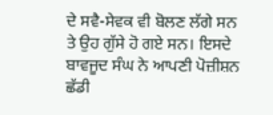ਦੇ ਸਵੈ-ਸੇਵਕ ਵੀ ਬੋਲਣ ਲੱਗੇ ਸਨ ਤੇ ਉਹ ਗੁੱਸੇ ਹੋ ਗਏ ਸਨ। ਇਸਦੇ ਬਾਵਜੂਦ ਸੰਘ ਨੇ ਆਪਣੀ ਪੋਜ਼ੀਸ਼ਨ ਛੱਡੀ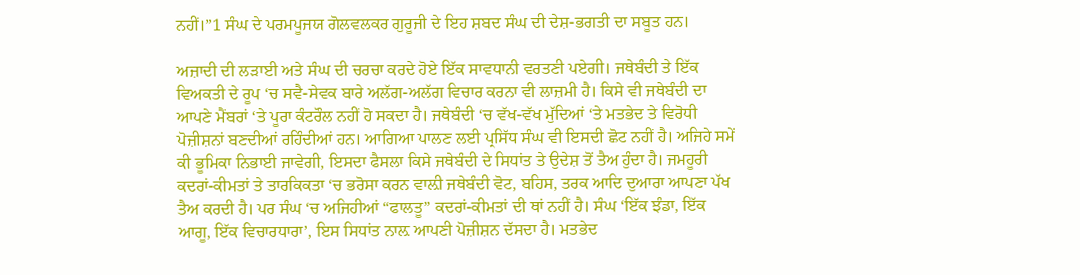ਨਹੀਂ।”1 ਸੰਘ ਦੇ ਪਰਮਪੂਜਯ ਗੋਲਵਲਕਰ ਗੁਰੂਜੀ ਦੇ ਇਹ ਸ਼ਬਦ ਸੰਘ ਦੀ ਦੇਸ਼-ਭਗਤੀ ਦਾ ਸਬੂਤ ਹਨ।

ਅਜ਼ਾਦੀ ਦੀ ਲੜਾਈ ਅਤੇ ਸੰਘ ਦੀ ਚਰਚਾ ਕਰਦੇ ਹੋਏ ਇੱਕ ਸਾਵਧਾਨੀ ਵਰਤਣੀ ਪਏਗੀ। ਜਥੇਬੰਦੀ ਤੇ ਇੱਕ ਵਿਅਕਤੀ ਦੇ ਰੂਪ ‘ਚ ਸਵੈ-ਸੇਵਕ ਬਾਰੇ ਅਲੱਗ-ਅਲੱਗ ਵਿਚਾਰ ਕਰਨਾ ਵੀ ਲਾਜ਼ਮੀ ਹੈ। ਕਿਸੇ ਵੀ ਜਥੇਬੰਦੀ ਦਾ ਆਪਣੇ ਮੈਂਬਰਾਂ ‘ਤੇ ਪੂਰਾ ਕੰਟਰੌਲ ਨਹੀਂ ਹੋ ਸਕਦਾ ਹੈ। ਜਥੇਬੰਦੀ ‘ਚ ਵੱਖ-ਵੱਖ ਮੁੱਦਿਆਂ ‘ਤੇ ਮਤਭੇਦ ਤੇ ਵਿਰੋਧੀ ਪੋਜ਼ੀਸ਼ਨਾਂ ਬਣਦੀਆਂ ਰਹਿੰਦੀਆਂ ਹਨ। ਆਗਿਆ ਪਾਲਣ ਲਈ ਪ੍ਰਸਿੱਧ ਸੰਘ ਵੀ ਇਸਦੀ ਛੋਟ ਨਹੀਂ ਹੈ। ਅਜਿਹੇ ਸਮੇਂ ਕੀ ਭੂਮਿਕਾ ਨਿਭਾਈ ਜਾਵੇਗੀ, ਇਸਦਾ ਫੈਸਲਾ ਕਿਸੇ ਜਥੇਬੰਦੀ ਦੇ ਸਿਧਾਂਤ ਤੇ ਉਦੇਸ਼ ਤੋਂ ਤੈਅ ਹੁੰਦਾ ਹੈ। ਜਮਹੂਰੀ ਕਦਰਾਂ-ਕੀਮਤਾਂ ਤੇ ਤਾਰਕਿਕਤਾ ‘ਚ ਭਰੋਸਾ ਕਰਨ ਵਾਲ਼ੀ ਜਥੇਬੰਦੀ ਵੋਟ, ਬਹਿਸ, ਤਰਕ ਆਦਿ ਦੁਆਰਾ ਆਪਣਾ ਪੱਖ ਤੈਅ ਕਰਦੀ ਹੈ। ਪਰ ਸੰਘ ‘ਚ ਅਜਿਹੀਆਂ “ਫਾਲਤੂ” ਕਦਰਾਂ-ਕੀਮਤਾਂ ਦੀ ਥਾਂ ਨਹੀਂ ਹੈ। ਸੰਘ ‘ਇੱਕ ਝੰਡਾ, ਇੱਕ ਆਗੂ, ਇੱਕ ਵਿਚਾਰਧਾਰਾ’, ਇਸ ਸਿਧਾਂਤ ਨਾਲ਼ ਆਪਣੀ ਪੋਜ਼ੀਸ਼ਨ ਦੱਸਦਾ ਹੈ। ਮਤਭੇਦ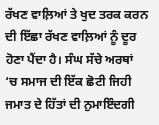ਰੱਖਣ ਵਾਲ਼ਿਆਂ ਤੇ ਖੁਦ ਤਰਕ ਕਰਨ ਦੀ ਇੱਛਾ ਰੱਖਣ ਵਾਲ਼ਿਆਂ ਨੂੰ ਦੂਰ ਹੋਣਾ ਪੈਂਦਾ ਹੈ। ਸੰਘ ਸੱਚੇ ਅਰਥਾਂ ‘ਚ ਸਮਾਜ ਦੀ ਇੱਕ ਛੋਟੀ ਜਿਹੀ ਜਮਾਤ ਦੇ ਹਿੱਤਾਂ ਦੀ ਨੁਮਾਇੰਦਗੀ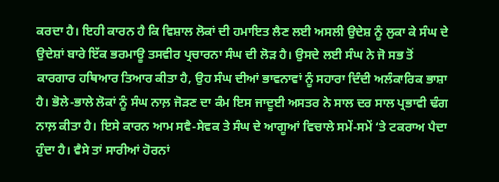ਕਰਦਾ ਹੈ। ਇਹੀ ਕਾਰਨ ਹੈ ਕਿ ਵਿਸ਼ਾਲ ਲੋਕਾਂ ਦੀ ਹਮਾਇਤ ਲੈਣ ਲਈ ਅਸਲੀ ਉਦੇਸ਼ ਨੂੰ ਲੁਕਾ ਕੇ ਸੰਘ ਦੇ ਉਦੇਸ਼ਾਂ ਬਾਰੇ ਇੱਕ ਭਰਮਾਊ ਤਸਵੀਰ ਪ੍ਰਚਾਰਨਾ ਸੰਘ ਦੀ ਲੋੜ ਹੈ। ਉਸਦੇ ਲਈ ਸੰਘ ਨੇ ਜੋ ਸਭ ਤੋਂ ਕਾਰਗਾਰ ਹਥਿਆਰ ਤਿਆਰ ਕੀਤਾ ਹੈ, ਉਹ ਸੰਘ ਦੀਆਂ ਭਾਵਨਾਵਾਂ ਨੂੰ ਸਹਾਰਾ ਦਿੰਦੀ ਅਲੰਕਾਰਿਕ ਭਾਸ਼ਾ ਹੈ। ਭੋਲੇ-ਭਾਲੇ ਲੋਕਾਂ ਨੂੰ ਸੰਘ ਨਾਲ਼ ਜੋੜਣ ਦਾ ਕੰਮ ਇਸ ਜਾਦੂਈ ਅਸਤਰ ਨੇ ਸਾਲ ਦਰ ਸਾਲ ਪ੍ਰਭਾਵੀ ਢੰਗ ਨਾਲ਼ ਕੀਤਾ ਹੈ। ਇਸੇ ਕਾਰਨ ਆਮ ਸਵੈ-ਸੇਵਕ ਤੇ ਸੰਘ ਦੇ ਆਗੂਆਂ ਵਿਚਾਲੇ ਸਮੇਂ-ਸਮੇਂ ‘ਤੇ ਟਕਰਾਅ ਪੈਦਾ ਹੁੰਦਾ ਹੈ। ਵੈਸੇ ਤਾਂ ਸਾਰੀਆਂ ਹੋਰਨਾਂ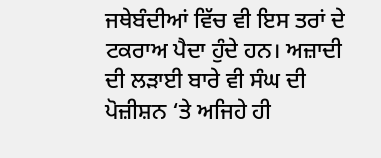ਜਥੇਬੰਦੀਆਂ ਵਿੱਚ ਵੀ ਇਸ ਤਰਾਂ ਦੇ ਟਕਰਾਅ ਪੈਦਾ ਹੁੰਦੇ ਹਨ। ਅਜ਼ਾਦੀ ਦੀ ਲੜਾਈ ਬਾਰੇ ਵੀ ਸੰਘ ਦੀ ਪੋਜ਼ੀਸ਼ਨ ‘ਤੇ ਅਜਿਹੇ ਹੀ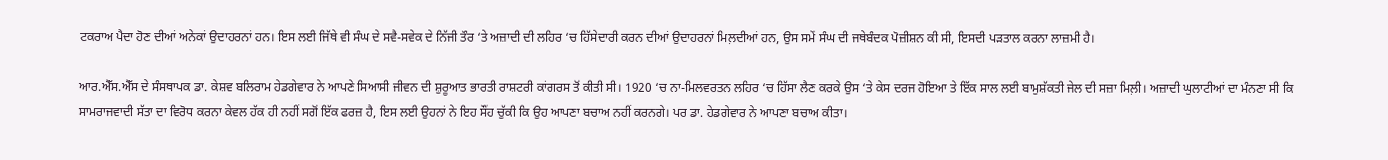ਟਕਰਾਅ ਪੈਦਾ ਹੋਣ ਦੀਆਂ ਅਨੇਕਾਂ ਉਦਾਹਰਨਾਂ ਹਨ। ਇਸ ਲਈ ਜਿੱਥੇ ਵੀ ਸੰਘ ਦੇ ਸਵੈ-ਸਵੇਕ ਦੇ ਨਿੱਜੀ ਤੌਰ ‘ਤੇ ਅਜ਼ਾਦੀ ਦੀ ਲਹਿਰ ‘ਚ ਹਿੱਸੇਦਾਰੀ ਕਰਨ ਦੀਆਂ ਉਦਾਹਰਨਾਂ ਮਿਲ਼ਦੀਆਂ ਹਨ, ਉਸ ਸਮੇਂ ਸੰਘ ਦੀ ਜਥੇਬੰਦਕ ਪੋਜ਼ੀਸ਼ਨ ਕੀ ਸੀ, ਇਸਦੀ ਪੜਤਾਲ ਕਰਨਾ ਲਾਜ਼ਮੀ ਹੈ।

ਆਰ.ਐੱਸ.ਐੱਸ ਦੇ ਸੰਸਥਾਪਕ ਡਾ. ਕੇਸ਼ਵ ਬਲਿਰਾਮ ਹੇਡਗੇਵਾਰ ਨੇ ਆਪਣੇ ਸਿਆਸੀ ਜੀਵਨ ਦੀ ਸ਼ੁਰੂਆਤ ਭਾਰਤੀ ਰਾਸ਼ਟਰੀ ਕਾਂਗਰਸ ਤੋਂ ਕੀਤੀ ਸੀ। 1920 ‘ਚ ਨਾ-ਮਿਲਵਰਤਨ ਲਹਿਰ ‘ਚ ਹਿੱਸਾ ਲੈਣ ਕਰਕੇ ਉਸ ‘ਤੇ ਕੇਸ ਦਰਜ ਹੋਇਆ ਤੇ ਇੱਕ ਸਾਲ ਲਈ ਬਾਮੁਸ਼ੱਕਤੀ ਜੇਲ ਦੀ ਸਜ਼ਾ ਮਿਲ਼ੀ। ਅਜ਼ਾਦੀ ਘੁਲਾਟੀਆਂ ਦਾ ਮੰਨਣਾ ਸੀ ਕਿ ਸਾਮਰਾਜਵਾਦੀ ਸੱਤਾ ਦਾ ਵਿਰੋਧ ਕਰਨਾ ਕੇਵਲ ਹੱਕ ਹੀ ਨਹੀਂ ਸਗੋਂ ਇੱਕ ਫਰਜ਼ ਹੈ, ਇਸ ਲਈ ਉਹਨਾਂ ਨੇ ਇਹ ਸੌਂਹ ਚੁੱਕੀ ਕਿ ਉਹ ਆਪਣਾ ਬਚਾਅ ਨਹੀਂ ਕਰਨਗੇ। ਪਰ ਡਾ. ਹੇਡਗੇਵਾਰ ਨੇ ਆਪਣਾ ਬਚਾਅ ਕੀਤਾ।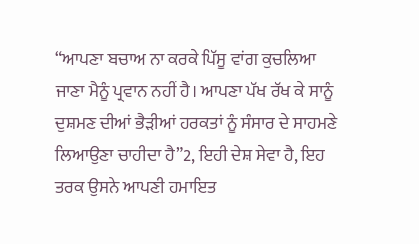“ਆਪਣਾ ਬਚਾਅ ਨਾ ਕਰਕੇ ਪਿੱਸੂ ਵਾਂਗ ਕੁਚਲਿਆ ਜਾਣਾ ਮੈਨੂੰ ਪ੍ਰਵਾਨ ਨਹੀਂ ਹੈ। ਆਪਣਾ ਪੱਖ ਰੱਖ ਕੇ ਸਾਨੂੰ ਦੁਸ਼ਮਣ ਦੀਆਂ ਭੈੜੀਆਂ ਹਰਕਤਾਂ ਨੂੰ ਸੰਸਾਰ ਦੇ ਸਾਹਮਣੇ ਲਿਆਉਣਾ ਚਾਹੀਦਾ ਹੈ”2, ਇਹੀ ਦੇਸ਼ ਸੇਵਾ ਹੈ, ਇਹ ਤਰਕ ਉਸਨੇ ਆਪਣੀ ਹਮਾਇਤ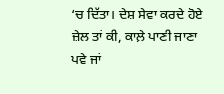‘ਚ ਦਿੱਤਾ। ਦੇਸ਼ ਸੇਵਾ ਕਰਦੇ ਹੋਏ ਜ਼ੇਲ ਤਾਂ ਕੀ, ਕਾਲ਼ੇ ਪਾਣੀ ਜਾਣਾ ਪਵੇ ਜਾਂ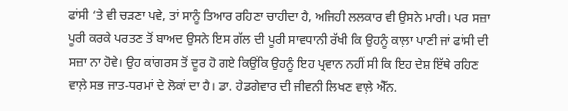ਫਾਂਸੀ ‘ਤੇ ਵੀ ਚੜਣਾ ਪਵੇ, ਤਾਂ ਸਾਨੂੰ ਤਿਆਰ ਰਹਿਣਾ ਚਾਹੀਦਾ ਹੈ, ਅਜਿਹੀ ਲਲਕਾਰ ਵੀ ਉਸਨੇ ਮਾਰੀ। ਪਰ ਸਜ਼ਾ ਪੂਰੀ ਕਰਕੇ ਪਰਤਣ ਤੋਂ ਬਾਅਦ ਉਸਨੇ ਇਸ ਗੱਲ ਦੀ ਪੂਰੀ ਸਾਵਧਾਨੀ ਰੱਖੀ ਕਿ ਉਹਨੂੰ ਕਾਲ਼ਾ ਪਾਣੀ ਜਾਂ ਫਾਂਸੀ ਦੀ ਸਜ਼ਾ ਨਾ ਹੋਵੇ। ਉਹ ਕਾਂਗਰਸ ਤੋਂ ਦੂਰ ਹੋ ਗਏ ਕਿਉਂਕਿ ਉਹਨੂੰ ਇਹ ਪ੍ਰਵਾਨ ਨਹੀਂ ਸੀ ਕਿ ਇਹ ਦੇਸ਼ ਇੱਥੇ ਰਹਿਣ ਵਾਲ਼ੇ ਸਭ ਜਾਤ-ਧਰਮਾਂ ਦੇ ਲੋਕਾਂ ਦਾ ਹੈ। ਡਾ. ਹੇਡਗੇਵਾਰ ਦੀ ਜੀਵਨੀ ਲਿਖਣ ਵਾਲ਼ੇ ਐੱਨ.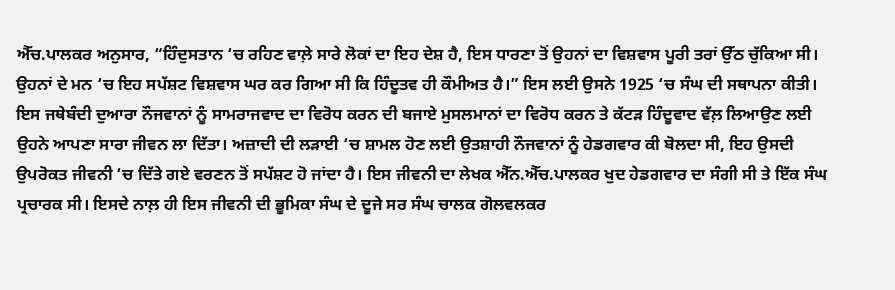ਐੱਚ.ਪਾਲਕਰ ਅਨੁਸਾਰ, “ਹਿੰਦੁਸਤਾਨ ‘ਚ ਰਹਿਣ ਵਾਲ਼ੇ ਸਾਰੇ ਲੋਕਾਂ ਦਾ ਇਹ ਦੇਸ਼ ਹੈ, ਇਸ ਧਾਰਣਾ ਤੋਂ ਉਹਨਾਂ ਦਾ ਵਿਸ਼ਵਾਸ ਪੂਰੀ ਤਰਾਂ ਉੱਠ ਚੁੱਕਿਆ ਸੀ। ਉਹਨਾਂ ਦੇ ਮਨ ‘ਚ ਇਹ ਸਪੱਸ਼ਟ ਵਿਸ਼ਵਾਸ ਘਰ ਕਰ ਗਿਆ ਸੀ ਕਿ ਹਿੰਦੂਤਵ ਹੀ ਕੌਮੀਅਤ ਹੈ।” ਇਸ ਲਈ ਉਸਨੇ 1925 ‘ਚ ਸੰਘ ਦੀ ਸਥਾਪਨਾ ਕੀਤੀ। ਇਸ ਜਥੇਬੰਦੀ ਦੁਆਰਾ ਨੌਜਵਾਨਾਂ ਨੂੰ ਸਾਮਰਾਜਵਾਦ ਦਾ ਵਿਰੋਧ ਕਰਨ ਦੀ ਬਜਾਏ ਮੁਸਲਮਾਨਾਂ ਦਾ ਵਿਰੋਧ ਕਰਨ ਤੇ ਕੱਟੜ ਹਿੰਦੂਵਾਦ ਵੱਲ਼ ਲਿਆਉਣ ਲਈ ਉਹਨੇ ਆਪਣਾ ਸਾਰਾ ਜੀਵਨ ਲਾ ਦਿੱਤਾ। ਅਜ਼ਾਦੀ ਦੀ ਲੜਾਈ ‘ਚ ਸ਼ਾਮਲ ਹੋਣ ਲਈ ਉਤਸ਼ਾਹੀ ਨੌਜਵਾਨਾਂ ਨੂੰ ਹੇਡਗਵਾਰ ਕੀ ਬੋਲਦਾ ਸੀ, ਇਹ ਉਸਦੀ ਉਪਰੋਕਤ ਜੀਵਨੀ ‘ਚ ਦਿੱਤੇ ਗਏ ਵਰਣਨ ਤੋਂ ਸਪੱਸ਼ਟ ਹੋ ਜਾਂਦਾ ਹੈ। ਇਸ ਜੀਵਨੀ ਦਾ ਲੇਖਕ ਐੱਨ.ਐੱਚ.ਪਾਲਕਰ ਖੁਦ ਹੇਡਗਵਾਰ ਦਾ ਸੰਗੀ ਸੀ ਤੇ ਇੱਕ ਸੰਘ ਪ੍ਰਚਾਰਕ ਸੀ। ਇਸਦੇ ਨਾਲ਼ ਹੀ ਇਸ ਜੀਵਨੀ ਦੀ ਭੂਮਿਕਾ ਸੰਘ ਦੇ ਦੂਜੇ ਸਰ ਸੰਘ ਚਾਲਕ ਗੋਲਵਲਕਰ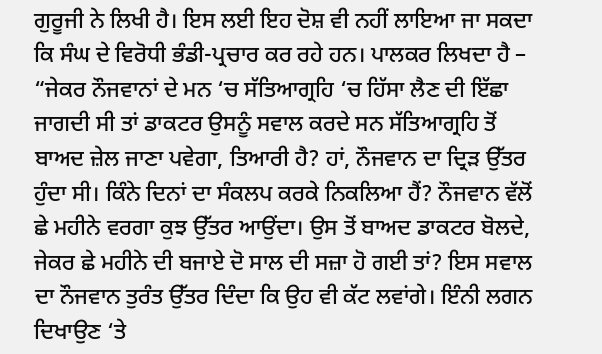ਗੁਰੂਜੀ ਨੇ ਲਿਖੀ ਹੈ। ਇਸ ਲਈ ਇਹ ਦੋਸ਼ ਵੀ ਨਹੀਂ ਲਾਇਆ ਜਾ ਸਕਦਾ ਕਿ ਸੰਘ ਦੇ ਵਿਰੋਧੀ ਭੰਡੀ-ਪ੍ਰਚਾਰ ਕਰ ਰਹੇ ਹਨ। ਪਾਲਕਰ ਲਿਖਦਾ ਹੈ – “ਜੇਕਰ ਨੌਜਵਾਨਾਂ ਦੇ ਮਨ ‘ਚ ਸੱਤਿਆਗ੍ਰਹਿ ‘ਚ ਹਿੱਸਾ ਲੈਣ ਦੀ ਇੱਛਾ ਜਾਗਦੀ ਸੀ ਤਾਂ ਡਾਕਟਰ ਉਸਨੂੰ ਸਵਾਲ ਕਰਦੇ ਸਨ ਸੱਤਿਆਗ੍ਰਹਿ ਤੋਂ ਬਾਅਦ ਜ਼ੇਲ ਜਾਣਾ ਪਵੇਗਾ, ਤਿਆਰੀ ਹੈ? ਹਾਂ, ਨੌਜਵਾਨ ਦਾ ਦ੍ਰਿੜ ਉੱਤਰ ਹੁੰਦਾ ਸੀ। ਕਿੰਨੇ ਦਿਨਾਂ ਦਾ ਸੰਕਲਪ ਕਰਕੇ ਨਿਕਲਿਆ ਹੈਂ? ਨੌਜਵਾਨ ਵੱਲੋਂ ਛੇ ਮਹੀਨੇ ਵਰਗਾ ਕੁਝ ਉੱਤਰ ਆਉਂਦਾ। ਉਸ ਤੋਂ ਬਾਅਦ ਡਾਕਟਰ ਬੋਲਦੇ, ਜੇਕਰ ਛੇ ਮਹੀਨੇ ਦੀ ਬਜਾਏ ਦੋ ਸਾਲ ਦੀ ਸਜ਼ਾ ਹੋ ਗਈ ਤਾਂ? ਇਸ ਸਵਾਲ ਦਾ ਨੌਜਵਾਨ ਤੁਰੰਤ ਉੱਤਰ ਦਿੰਦਾ ਕਿ ਉਹ ਵੀ ਕੱਟ ਲਵਾਂਗੇ। ਇੰਨੀ ਲਗਨ ਦਿਖਾਉਣ ‘ਤੇ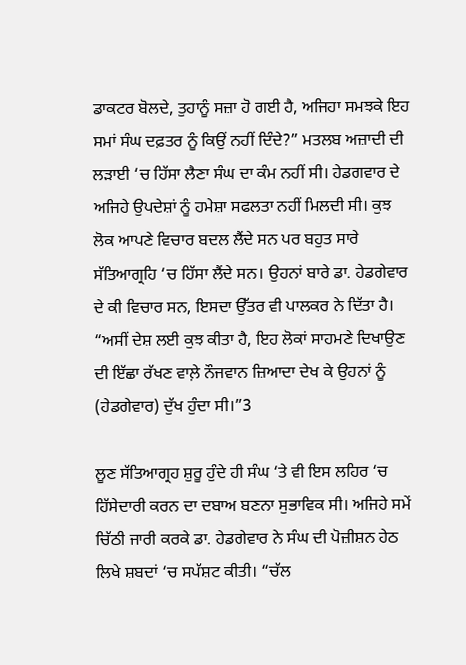ਡਾਕਟਰ ਬੋਲਦੇ, ਤੁਹਾਨੂੰ ਸਜ਼ਾ ਹੋ ਗਈ ਹੈ, ਅਜਿਹਾ ਸਮਝਕੇ ਇਹ ਸਮਾਂ ਸੰਘ ਦਫ਼ਤਰ ਨੂੰ ਕਿਉਂ ਨਹੀਂ ਦਿੰਦੇ?” ਮਤਲਬ ਅਜ਼ਾਦੀ ਦੀ ਲੜਾਈ ‘ਚ ਹਿੱਸਾ ਲੈਣਾ ਸੰਘ ਦਾ ਕੰਮ ਨਹੀਂ ਸੀ। ਹੇਡਗਵਾਰ ਦੇ ਅਜਿਹੇ ਉਪਦੇਸ਼ਾਂ ਨੂੰ ਹਮੇਸ਼ਾ ਸਫਲਤਾ ਨਹੀਂ ਮਿਲਦੀ ਸੀ। ਕੁਝ ਲੋਕ ਆਪਣੇ ਵਿਚਾਰ ਬਦਲ ਲੈਂਦੇ ਸਨ ਪਰ ਬਹੁਤ ਸਾਰੇ ਸੱਤਿਆਗ੍ਰਹਿ ‘ਚ ਹਿੱਸਾ ਲੈਂਦੇ ਸਨ। ਉਹਨਾਂ ਬਾਰੇ ਡਾ. ਹੇਡਗੇਵਾਰ ਦੇ ਕੀ ਵਿਚਾਰ ਸਨ, ਇਸਦਾ ਉੱਤਰ ਵੀ ਪਾਲਕਰ ਨੇ ਦਿੱਤਾ ਹੈ। “ਅਸੀਂ ਦੇਸ਼ ਲਈ ਕੁਝ ਕੀਤਾ ਹੈ, ਇਹ ਲੋਕਾਂ ਸਾਹਮਣੇ ਦਿਖਾਉਣ ਦੀ ਇੱਛਾ ਰੱਖਣ ਵਾਲ਼ੇ ਨੌਜਵਾਨ ਜ਼ਿਆਦਾ ਦੇਖ ਕੇ ਉਹਨਾਂ ਨੂੰ (ਹੇਡਗੇਵਾਰ) ਦੁੱਖ ਹੁੰਦਾ ਸੀ।”3

ਲੂਣ ਸੱਤਿਆਗ੍ਰਹ ਸ਼ੁਰੂ ਹੁੰਦੇ ਹੀ ਸੰਘ ‘ਤੇ ਵੀ ਇਸ ਲਹਿਰ ‘ਚ ਹਿੱਸੇਦਾਰੀ ਕਰਨ ਦਾ ਦਬਾਅ ਬਣਨਾ ਸੁਭਾਵਿਕ ਸੀ। ਅਜਿਹੇ ਸਮੇਂ ਚਿੱਠੀ ਜਾਰੀ ਕਰਕੇ ਡਾ. ਹੇਡਗੇਵਾਰ ਨੇ ਸੰਘ ਦੀ ਪੋਜ਼ੀਸ਼ਨ ਹੇਠ ਲਿਖੇ ਸ਼ਬਦਾਂ ‘ਚ ਸਪੱਸ਼ਟ ਕੀਤੀ। “ਚੱਲ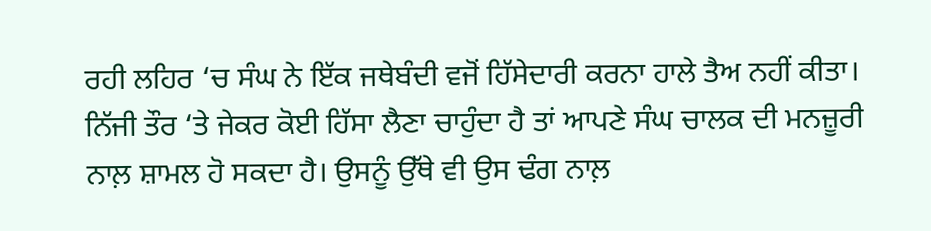ਰਹੀ ਲਹਿਰ ‘ਚ ਸੰਘ ਨੇ ਇੱਕ ਜਥੇਬੰਦੀ ਵਜੋਂ ਹਿੱਸੇਦਾਰੀ ਕਰਨਾ ਹਾਲੇ ਤੈਅ ਨਹੀਂ ਕੀਤਾ। ਨਿੱਜੀ ਤੌਰ ‘ਤੇ ਜੇਕਰ ਕੋਈ ਹਿੱਸਾ ਲੈਣਾ ਚਾਹੁੰਦਾ ਹੈ ਤਾਂ ਆਪਣੇ ਸੰਘ ਚਾਲਕ ਦੀ ਮਨਜ਼ੂਰੀ ਨਾਲ਼ ਸ਼ਾਮਲ ਹੋ ਸਕਦਾ ਹੈ। ਉਸਨੂੰ ਉੱਥੇ ਵੀ ਉਸ ਢੰਗ ਨਾਲ਼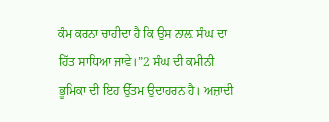ਕੰਮ ਕਰਨਾ ਚਾਹੀਦਾ ਹੈ ਕਿ ਉਸ ਨਾਲ਼ ਸੰਘ ਦਾ ਹਿੱਤ ਸਾਧਿਆ ਜਾਵੇ।”2 ਸੰਘ ਦੀ ਕਮੀਨੀ ਭੂਮਿਕਾ ਦੀ ਇਹ ਉੱਤਮ ਉਦਾਹਰਨ ਹੈ। ਅਜ਼ਾਦੀ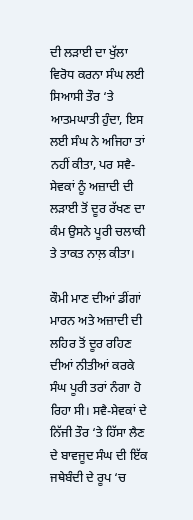ਦੀ ਲੜਾਈ ਦਾ ਖੁੱਲਾ ਵਿਰੋਧ ਕਰਨਾ ਸੰਘ ਲਈ ਸਿਆਸੀ ਤੌਰ ‘ਤੇ ਆਤਮਘਾਤੀ ਹੁੰਦਾ, ਇਸ ਲਈ ਸੰਘ ਨੇ ਅਜਿਹਾ ਤਾਂ ਨਹੀਂ ਕੀਤਾ, ਪਰ ਸਵੈ-ਸੇਵਕਾਂ ਨੂੰ ਅਜ਼ਾਦੀ ਦੀ ਲੜਾਈ ਤੋਂ ਦੂਰ ਰੱਖਣ ਦਾ ਕੰਮ ਉਸਨੇ ਪੂਰੀ ਚਲਾਕੀ ਤੇ ਤਾਕਤ ਨਾਲ਼ ਕੀਤਾ।

ਕੌਮੀ ਮਾਣ ਦੀਆਂ ਡੀਂਗਾਂ ਮਾਰਨ ਅਤੇ ਅਜ਼ਾਦੀ ਦੀ ਲਹਿਰ ਤੋਂ ਦੂਰ ਰਹਿਣ ਦੀਆਂ ਨੀਤੀਆਂ ਕਰਕੇ ਸੰਘ ਪੂਰੀ ਤਰਾਂ ਨੰਗਾ ਹੋ ਰਿਹਾ ਸੀ। ਸਵੈ-ਸੇਵਕਾਂ ਦੇ ਨਿੱਜੀ ਤੌਰ ‘ਤੇ ਹਿੱਸਾ ਲੈਣ ਦੇ ਬਾਵਜੂਦ ਸੰਘ ਦੀ ਇੱਕ ਜਥੇਬੰਦੀ ਦੇ ਰੂਪ ‘ਚ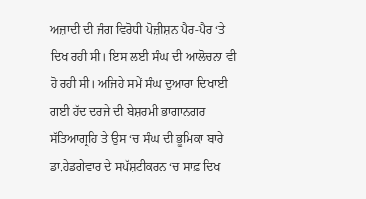ਅਜ਼ਾਦੀ ਦੀ ਜੰਗ ਵਿਰੋਧੀ ਪੋਜ਼ੀਸ਼ਨ ਪੈਰ-ਪੈਰ ‘ਤੇ ਦਿਖ ਰਹੀ ਸੀ। ਇਸ ਲਈ ਸੰਘ ਦੀ ਆਲੋਚਨਾ ਵੀ ਹੋ ਰਹੀ ਸੀ। ਅਜਿਹੇ ਸਮੇਂ ਸੰਘ ਦੁਆਰਾ ਦਿਖਾਈ ਗਈ ਹੱਦ ਦਰਜੇ ਦੀ ਬੇਸ਼ਰਮੀ ਭਾਗਾਨਗਰ ਸੱਤਿਆਗ੍ਰਹਿ ਤੇ ਉਸ ‘ਚ ਸੰਘ ਦੀ ਭੂਮਿਕਾ ਬਾਰੇ ਡਾ.ਹੇਡਗੇਵਾਰ ਦੇ ਸਪੱਸ਼ਟੀਕਰਨ ‘ਚ ਸਾਫ਼ ਦਿਖ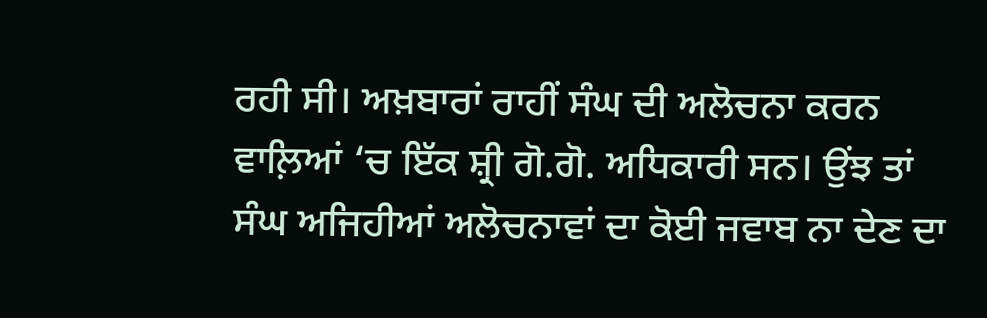ਰਹੀ ਸੀ। ਅਖ਼ਬਾਰਾਂ ਰਾਹੀਂ ਸੰਘ ਦੀ ਅਲੋਚਨਾ ਕਰਨ ਵਾਲ਼ਿਆਂ ‘ਚ ਇੱਕ ਸ਼੍ਰੀ ਗੋ.ਗੋ. ਅਧਿਕਾਰੀ ਸਨ। ਉਂਝ ਤਾਂ ਸੰਘ ਅਜਿਹੀਆਂ ਅਲੋਚਨਾਵਾਂ ਦਾ ਕੋਈ ਜਵਾਬ ਨਾ ਦੇਣ ਦਾ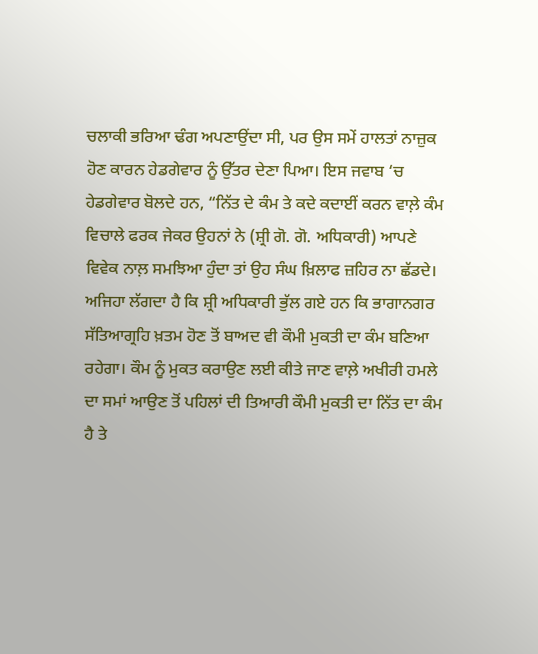ਚਲਾਕੀ ਭਰਿਆ ਢੰਗ ਅਪਣਾਉਂਦਾ ਸੀ, ਪਰ ਉਸ ਸਮੇਂ ਹਾਲਤਾਂ ਨਾਜ਼ੁਕ ਹੋਣ ਕਾਰਨ ਹੇਡਗੇਵਾਰ ਨੂੰ ਉੱਤਰ ਦੇਣਾ ਪਿਆ। ਇਸ ਜਵਾਬ ‘ਚ ਹੇਡਗੇਵਾਰ ਬੋਲਦੇ ਹਨ, “ਨਿੱਤ ਦੇ ਕੰਮ ਤੇ ਕਦੇ ਕਦਾਈਂ ਕਰਨ ਵਾਲ਼ੇ ਕੰਮ ਵਿਚਾਲੇ ਫਰਕ ਜੇਕਰ ਉਹਨਾਂ ਨੇ (ਸ਼੍ਰੀ ਗੋ. ਗੋ. ਅਧਿਕਾਰੀ) ਆਪਣੇ ਵਿਵੇਕ ਨਾਲ਼ ਸਮਝਿਆ ਹੁੰਦਾ ਤਾਂ ਉਹ ਸੰਘ ਖ਼ਿਲਾਫ ਜ਼ਹਿਰ ਨਾ ਛੱਡਦੇ। ਅਜਿਹਾ ਲੱਗਦਾ ਹੈ ਕਿ ਸ਼੍ਰੀ ਅਧਿਕਾਰੀ ਭੁੱਲ ਗਏ ਹਨ ਕਿ ਭਾਗਾਨਗਰ ਸੱਤਿਆਗ੍ਰਹਿ ਖ਼ਤਮ ਹੋਣ ਤੋਂ ਬਾਅਦ ਵੀ ਕੌਮੀ ਮੁਕਤੀ ਦਾ ਕੰਮ ਬਣਿਆ ਰਹੇਗਾ। ਕੌਮ ਨੂੰ ਮੁਕਤ ਕਰਾਉਣ ਲਈ ਕੀਤੇ ਜਾਣ ਵਾਲ਼ੇ ਅਖੀਰੀ ਹਮਲੇ ਦਾ ਸਮਾਂ ਆਉਣ ਤੋਂ ਪਹਿਲਾਂ ਦੀ ਤਿਆਰੀ ਕੌਮੀ ਮੁਕਤੀ ਦਾ ਨਿੱਤ ਦਾ ਕੰਮ ਹੈ ਤੇ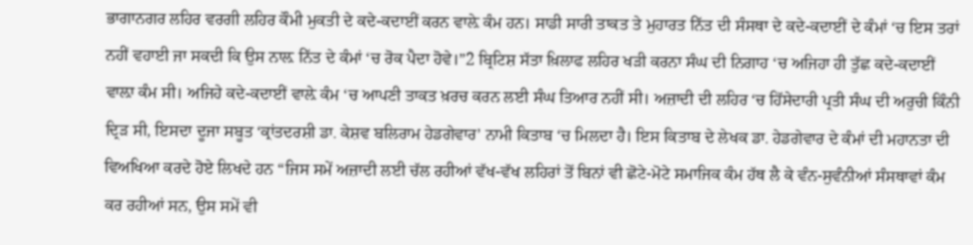ਭਾਗਾਨਗਰ ਲਹਿਰ ਵਰਗੀ ਲਹਿਰ ਕੌਮੀ ਮੁਕਤੀ ਦੇ ਕਦੇ-ਕਦਾਈਂ ਕਰਨ ਵਾਲ਼ੇ ਕੰਮ ਹਨ। ਸਾਡੀ ਸਾਰੀ ਤਾਕਤ ਤੇ ਮੁਹਾਰਤ ਨਿੱਤ ਦੀ ਸੰਸਥਾ ਦੇ ਕਦੇ-ਕਦਾਈਂ ਦੇ ਕੰਮਾਂ ‘ਚ ਇਸ ਤਰਾਂ ਨਹੀਂ ਵਹਾਈ ਜਾ ਸਕਦੀ ਕਿ ਉਸ ਨਾਲ਼ ਨਿੱਤ ਦੇ ਕੰਮਾਂ ‘ਚ ਰੋਕ ਪੈਦਾ ਹੋਵੇ।”2 ਬ੍ਰਿਟਿਸ਼ ਸੱਤਾ ਖ਼ਿਲਾਫ ਲਹਿਰ ਖੜੀ ਕਰਨਾ ਸੰਘ ਦੀ ਨਿਗਾਹ ‘ਚ ਅਜਿਹਾ ਹੀ ਤੁੱਛ ਕਦੇ-ਕਦਾਈਂ ਵਾਲ਼ਾ ਕੰਮ ਸੀ। ਅਜਿਹੇ ਕਦੇ-ਕਦਾਈਂ ਵਾਲ਼ੇ ਕੰਮ ‘ਚ ਆਪਣੀ ਤਾਕਤ ਖ਼ਰਚ ਕਰਨ ਲਈ ਸੰਘ ਤਿਆਰ ਨਹੀਂ ਸੀ। ਅਜ਼ਾਦੀ ਦੀ ਲਹਿਰ ‘ਚ ਹਿੱਸੇਦਾਰੀ ਪ੍ਰਤੀ ਸੰਘ ਦੀ ਅਰੁਚੀ ਕਿੰਨੀ ਦ੍ਰਿੜ ਸੀ, ਇਸਦਾ ਦੂਜਾ ਸਬੂਤ ‘ਕ੍ਰਾਂਤਦਰਸ਼ੀ ਡਾ. ਕੇਸ਼ਵ ਬਲਿਰਾਮ ਹੇਡਗੇਵਾਰ’ ਨਾਮੀ ਕਿਤਾਬ ‘ਚ ਮਿਲਦਾ ਹੈ। ਇਸ ਕਿਤਾਬ ਦੇ ਲੇਖਕ ਡਾ. ਹੇਡਗੇਵਾਰ ਦੇ ਕੰਮਾਂ ਦੀ ਮਹਾਨਤਾ ਦੀ ਵਿਅਖਿਆ ਕਰਦੇ ਹੋਏ ਲਿਖਦੇ ਹਨ “ਜਿਸ ਸਮੇਂ ਅਜ਼ਾਦੀ ਲਈ ਚੱਲ ਰਹੀਆਂ ਵੱਖ-ਵੱਖ ਲਹਿਰਾਂ ਤੋਂ ਬਿਨਾਂ ਵੀ ਛੋਟੇ-ਮੋਟੇ ਸਮਾਜਿਕ ਕੰਮ ਹੱਥ ਲੈ ਕੇ ਵੰਨ-ਸੁਵੰਨੀਆਂ ਸੰਸਥਾਵਾਂ ਕੰਮ ਕਰ ਰਹੀਆਂ ਸਨ, ਉਸ ਸਮੇਂ ਵੀ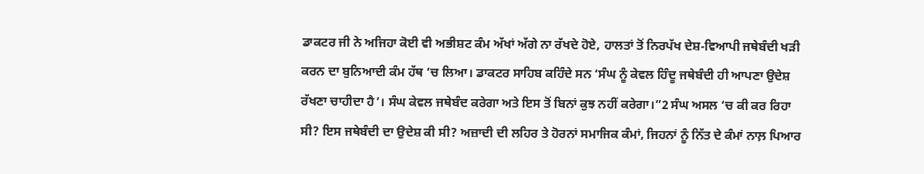ਡਾਕਟਰ ਜੀ ਨੇ ਅਜਿਹਾ ਕੋਈ ਵੀ ਅਭੀਸ਼ਟ ਕੰਮ ਅੱਖਾਂ ਅੱਗੇ ਨਾ ਰੱਖਦੇ ਹੋਏ, ਹਾਲਤਾਂ ਤੋਂ ਨਿਰਪੱਖ ਦੇਸ਼-ਵਿਆਪੀ ਜਥੇਬੰਦੀ ਖੜੀ ਕਰਨ ਦਾ ਬੁਨਿਆਦੀ ਕੰਮ ਹੱਥ ‘ਚ ਲਿਆ। ਡਾਕਟਰ ਸਾਹਿਬ ਕਹਿੰਦੇ ਸਨ ‘ਸੰਘ ਨੂੰ ਕੇਵਲ ਹਿੰਦੂ ਜਥੇਬੰਦੀ ਹੀ ਆਪਣਾ ਉਦੇਸ਼ ਰੱਖਣਾ ਚਾਹੀਦਾ ਹੈ’। ਸੰਘ ਕੇਵਲ ਜਥੇਬੰਦ ਕਰੇਗਾ ਅਤੇ ਇਸ ਤੋਂ ਬਿਨਾਂ ਕੁਝ ਨਹੀਂ ਕਰੇਗਾ।”2 ਸੰਘ ਅਸਲ ‘ਚ ਕੀ ਕਰ ਰਿਹਾ ਸੀ? ਇਸ ਜਥੇਬੰਦੀ ਦਾ ਉਦੇਸ਼ ਕੀ ਸੀ? ਅਜ਼ਾਦੀ ਦੀ ਲਹਿਰ ਤੇ ਹੋਰਨਾਂ ਸਮਾਜਿਕ ਕੰਮਾਂ, ਜਿਹਨਾਂ ਨੂੰ ਨਿੱਤ ਦੇ ਕੰਮਾਂ ਨਾਲ਼ ਪਿਆਰ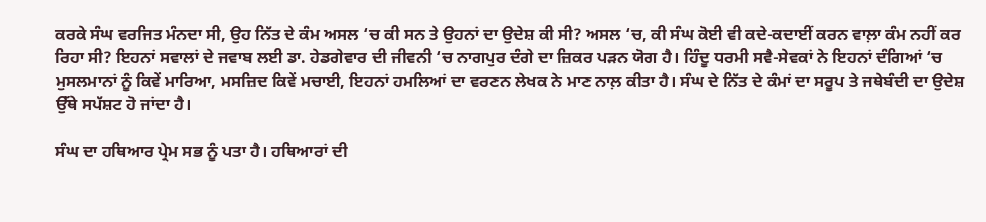ਕਰਕੇ ਸੰਘ ਵਰਜਿਤ ਮੰਨਦਾ ਸੀ, ਉਹ ਨਿੱਤ ਦੇ ਕੰਮ ਅਸਲ ‘ਚ ਕੀ ਸਨ ਤੇ ਉਹਨਾਂ ਦਾ ਉਦੇਸ਼ ਕੀ ਸੀ? ਅਸਲ ‘ਚ, ਕੀ ਸੰਘ ਕੋਈ ਵੀ ਕਦੇ-ਕਦਾਈਂ ਕਰਨ ਵਾਲ਼ਾ ਕੰਮ ਨਹੀਂ ਕਰ ਰਿਹਾ ਸੀ? ਇਹਨਾਂ ਸਵਾਲਾਂ ਦੇ ਜਵਾਬ ਲਈ ਡਾ. ਹੇਡਗੇਵਾਰ ਦੀ ਜੀਵਨੀ ‘ਚ ਨਾਗਪੁਰ ਦੰਗੇ ਦਾ ਜ਼ਿਕਰ ਪੜਨ ਯੋਗ ਹੈ। ਹਿੰਦੂ ਧਰਮੀ ਸਵੈ-ਸੇਵਕਾਂ ਨੇ ਇਹਨਾਂ ਦੰਗਿਆਂ ‘ਚ ਮੁਸਲਮਾਨਾਂ ਨੂੰ ਕਿਵੇਂ ਮਾਰਿਆ, ਮਸਜ਼ਿਦ ਕਿਵੇਂ ਮਚਾਈ, ਇਹਨਾਂ ਹਮਲਿਆਂ ਦਾ ਵਰਣਨ ਲੇਖਕ ਨੇ ਮਾਣ ਨਾਲ਼ ਕੀਤਾ ਹੈ। ਸੰਘ ਦੇ ਨਿੱਤ ਦੇ ਕੰਮਾਂ ਦਾ ਸਰੂਪ ਤੇ ਜਥੇਬੰਦੀ ਦਾ ਉਦੇਸ਼ ਉੱਥੇ ਸਪੱਸ਼ਟ ਹੋ ਜਾਂਦਾ ਹੈ।

ਸੰਘ ਦਾ ਹਥਿਆਰ ਪ੍ਰੇਮ ਸਭ ਨੂੰ ਪਤਾ ਹੈ। ਹਥਿਆਰਾਂ ਦੀ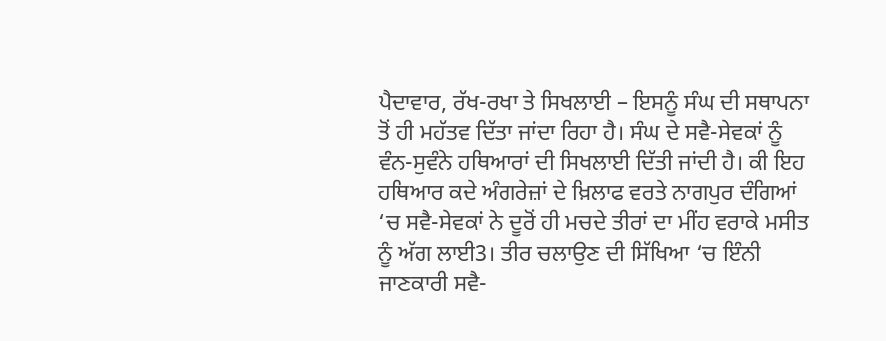ਪੈਦਾਵਾਰ, ਰੱਖ-ਰਖਾ ਤੇ ਸਿਖਲਾਈ – ਇਸਨੂੰ ਸੰਘ ਦੀ ਸਥਾਪਨਾ ਤੋਂ ਹੀ ਮਹੱਤਵ ਦਿੱਤਾ ਜਾਂਦਾ ਰਿਹਾ ਹੈ। ਸੰਘ ਦੇ ਸਵੈ-ਸੇਵਕਾਂ ਨੂੰ ਵੰਨ-ਸੁਵੰਨੇ ਹਥਿਆਰਾਂ ਦੀ ਸਿਖਲਾਈ ਦਿੱਤੀ ਜਾਂਦੀ ਹੈ। ਕੀ ਇਹ ਹਥਿਆਰ ਕਦੇ ਅੰਗਰੇਜ਼ਾਂ ਦੇ ਖ਼ਿਲਾਫ ਵਰਤੇ ਨਾਗਪੁਰ ਦੰਗਿਆਂ ‘ਚ ਸਵੈ-ਸੇਵਕਾਂ ਨੇ ਦੂਰੋਂ ਹੀ ਮਚਦੇ ਤੀਰਾਂ ਦਾ ਮੀਂਹ ਵਰਾਕੇ ਮਸੀਤ ਨੂੰ ਅੱਗ ਲਾਈ3। ਤੀਰ ਚਲਾਉਣ ਦੀ ਸਿੱਖਿਆ ‘ਚ ਇੰਨੀ ਜਾਣਕਾਰੀ ਸਵੈ-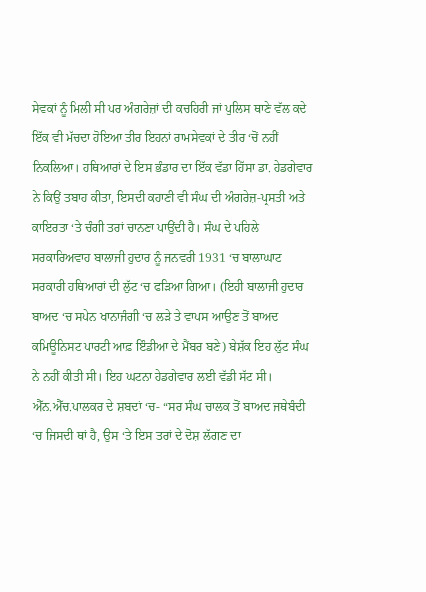ਸੇਵਕਾਂ ਨੂੰ ਮਿਲੀ ਸੀ ਪਰ ਅੰਗਰੇਜ਼ਾਂ ਦੀ ਕਚਹਿਰੀ ਜਾਂ ਪੁਲਿਸ ਥਾਣੇ ਵੱਲ ਕਦੇ ਇੱਕ ਵੀ ਮੱਚਦਾ ਹੋਇਆ ਤੀਰ ਇਹਨਾਂ ਰਾਮਸੇਵਕਾਂ ਦੇ ਤੀਰ ‘ਚੋਂ ਨਹੀਂ ਨਿਕਲਿਆ। ਹਥਿਆਰਾਂ ਦੇ ਇਸ ਭੰਡਾਰ ਦਾ ਇੱਕ ਵੱਡਾ ਹਿੱਸਾ ਡਾ. ਹੇਡਗੇਵਾਰ ਨੇ ਕਿਉਂ ਤਬਾਹ ਕੀਤਾ, ਇਸਦੀ ਕਹਾਣੀ ਵੀ ਸੰਘ ਦੀ ਅੰਗਰੇਜ਼-ਪ੍ਰਸਤੀ ਅਤੇ ਕਾਇਰਤਾ ‘ਤੇ ਚੰਗੀ ਤਰਾਂ ਚਾਨਣਾ ਪਾਉਂਦੀ ਹੈ। ਸੰਘ ਦੇ ਪਹਿਲੇ ਸਰਕਾਰਿਅਵਾਹ ਬਾਲਾਜੀ ਹੁਦਾਰ ਨੂੰ ਜਨਵਰੀ 1931 ‘ਚ ਬਾਲਾਘਾਟ ਸਰਕਾਰੀ ਹਥਿਆਰਾਂ ਦੀ ਲੁੱਟ ‘ਚ ਫੜਿਆ ਗਿਆ। (ਇਹੀ ਬਾਲਾਜੀ ਹੁਦਾਰ ਬਾਅਦ ‘ਚ ਸਪੇਨ ਖਾਨਾਜੰਗੀ ‘ਚ ਲੜੇ ਤੇ ਵਾਪਸ ਆਉਣ ਤੋਂ ਬਾਅਦ ਕਮਿਊਨਿਸਟ ਪਾਰਟੀ ਆਫ਼ ਇੰਡੀਆ ਦੇ ਮੈਂਬਰ ਬਣੇ) ਬੇਸ਼ੱਕ ਇਹ ਲੁੱਟ ਸੰਘ ਨੇ ਨਹੀਂ ਕੀਤੀ ਸੀ। ਇਹ ਘਟਨਾ ਹੇਡਗੇਵਾਰ ਲਈ ਵੱਡੀ ਸੱਟ ਸੀ। ਐੱਨ.ਐੱਚ.ਪਾਲਕਰ ਦੇ ਸ਼ਬਦਾਂ ‘ਚ- “ਸਰ ਸੰਘ ਚਾਲਕ ਤੋਂ ਬਾਅਦ ਜਥੇਬੰਦੀ ‘ਚ ਜਿਸਦੀ ਥਾਂ ਹੈ, ਉਸ ‘ਤੇ ਇਸ ਤਰਾਂ ਦੇ ਦੋਸ਼ ਲੱਗਣ ਦਾ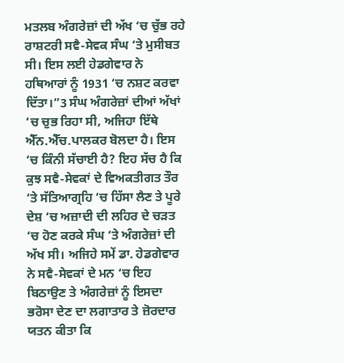ਮਤਲਬ ਅੰਗਰੇਜ਼ਾਂ ਦੀ ਅੱਖ ‘ਚ ਚੁੱਭ ਰਹੇ ਰਾਸ਼ਟਰੀ ਸਵੈ-ਸੇਵਕ ਸੰਘ ‘ਤੇ ਮੁਸੀਬਤ ਸੀ। ਇਸ ਲਈ ਹੇਡਗੇਵਾਰ ਨੇ ਹਥਿਆਰਾਂ ਨੂੰ 1931 ‘ਚ ਨਸ਼ਟ ਕਰਵਾ ਦਿੱਤਾ।”3 ਸੰਘ ਅੰਗਰੇਜ਼ਾਂ ਦੀਆਂ ਅੱਖਾਂ ‘ਚ ਚੁਭ ਰਿਹਾ ਸੀ, ਅਜਿਹਾ ਇੱਥੇ ਐੱਨ.ਐੱਚ.ਪਾਲਕਰ ਬੋਲਦਾ ਹੈ। ਇਸ ‘ਚ ਕਿੰਨੀ ਸੱਚਾਈ ਹੈ? ਇਹ ਸੱਚ ਹੈ ਕਿ ਕੁਝ ਸਵੈ-ਸੇਵਕਾਂ ਦੇ ਵਿਅਕਤੀਗਤ ਤੌਰ ‘ਤੇ ਸੱਤਿਆਗ੍ਰਹਿ ‘ਚ ਹਿੱਸਾ ਲੈਣ ਤੇ ਪੂਰੇ ਦੇਸ਼ ‘ਚ ਅਜ਼ਾਦੀ ਦੀ ਲਹਿਰ ਦੇ ਚੜਤ ‘ਚ ਹੋਣ ਕਰਕੇ ਸੰਘ ‘ਤੇ ਅੰਗਰੇਜ਼ਾਂ ਦੀ ਅੱਖ ਸੀ। ਅਜਿਹੇ ਸਮੇਂ ਡਾ. ਹੇਡਗੇਵਾਰ ਨੇ ਸਵੈ-ਸੇਵਕਾਂ ਦੇ ਮਨ ‘ਚ ਇਹ ਬਿਠਾਉਣ ਤੇ ਅੰਗਰੇਜ਼ਾਂ ਨੂੰ ਇਸਦਾ ਭਰੋਸਾ ਦੇਣ ਦਾ ਲਗਾਤਾਰ ਤੇ ਜ਼ੋਰਦਾਰ ਯਤਨ ਕੀਤਾ ਕਿ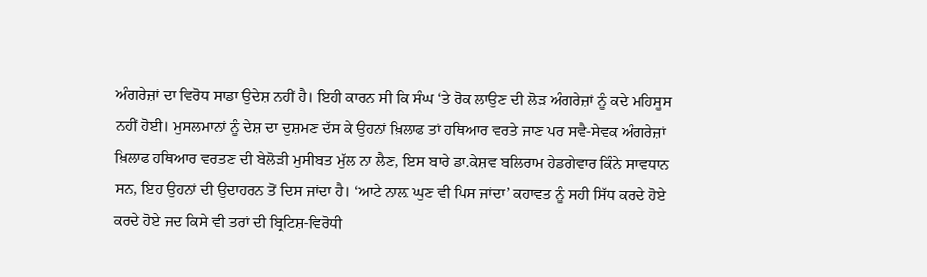ਅੰਗਰੇਜ਼ਾਂ ਦਾ ਵਿਰੋਧ ਸਾਡਾ ਉਦੇਸ਼ ਨਹੀਂ ਹੈ। ਇਹੀ ਕਾਰਨ ਸੀ ਕਿ ਸੰਘ ‘ਤੇ ਰੋਕ ਲਾਉਣ ਦੀ ਲੋੜ ਅੰਗਰੇਜ਼ਾਂ ਨੂੰ ਕਦੇ ਮਹਿਸੂਸ ਨਹੀਂ ਹੋਈ। ਮੁਸਲਮਾਨਾਂ ਨੂੰ ਦੇਸ਼ ਦਾ ਦੁਸ਼ਮਣ ਦੱਸ ਕੇ ਉਹਨਾਂ ਖ਼ਿਲਾਫ ਤਾਂ ਹਥਿਆਰ ਵਰਤੇ ਜਾਣ ਪਰ ਸਵੈ-ਸੇਵਕ ਅੰਗਰੇਜ਼ਾਂ ਖ਼ਿਲਾਫ ਹਥਿਆਰ ਵਰਤਣ ਦੀ ਬੇਲੋੜੀ ਮੁਸੀਬਤ ਮੁੱਲ ਨਾ ਲੈਣ, ਇਸ ਬਾਰੇ ਡਾ.ਕੇਸ਼ਵ ਬਲਿਰਾਮ ਹੇਡਗੇਵਾਰ ਕਿੰਨੇ ਸਾਵਧਾਨ ਸਨ, ਇਹ ਉਹਨਾਂ ਦੀ ਉਦਾਹਰਨ ਤੋਂ ਦਿਸ ਜਾਂਦਾ ਹੈ। ‘ਆਟੇ ਨਾਲ਼ ਘੁਣ ਵੀ ਪਿਸ ਜਾਂਦਾ’ ਕਹਾਵਤ ਨੂੰ ਸਹੀ ਸਿੱਧ ਕਰਦੇ ਹੋਏ ਕਰਦੇ ਹੋਏ ਜਦ ਕਿਸੇ ਵੀ ਤਰਾਂ ਦੀ ਬ੍ਰਿਟਿਸ਼-ਵਿਰੋਧੀ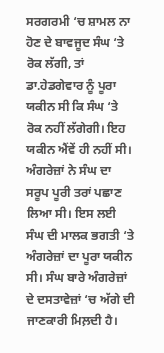ਸਰਗਰਮੀ ‘ਚ ਸ਼ਾਮਲ ਨਾ ਹੋਣ ਦੇ ਬਾਵਜੂਦ ਸੰਘ ‘ਤੇ ਰੋਕ ਲੱਗੀ, ਤਾਂ ਡਾ.ਹੇਡਗੇਵਾਰ ਨੂੰ ਪੂਰਾ ਯਕੀਨ ਸੀ ਕਿ ਸੰਘ ‘ਤੇ ਰੋਕ ਨਹੀਂ ਲੱਗੇਗੀ। ਇਹ ਯਕੀਨ ਐਂਵੇਂ ਹੀ ਨਹੀਂ ਸੀ। ਅੰਗਰੇਜ਼ਾਂ ਨੇ ਸੰਘ ਦਾ ਸਰੂਪ ਪੂਰੀ ਤਰਾਂ ਪਛਾਣ ਲਿਆ ਸੀ। ਇਸ ਲਈ ਸੰਘ ਦੀ ਮਾਲਕ ਭਗਤੀ ‘ਤੇ ਅੰਗਰੇਜ਼ਾਂ ਦਾ ਪੂਰਾ ਯਕੀਨ ਸੀ। ਸੰਘ ਬਾਰੇ ਅੰਗਰੇਜ਼ਾਂ ਦੇ ਦਸਤਾਵੇਜ਼ਾਂ ‘ਚ ਅੱਗੇ ਦੀ ਜਾਣਕਾਰੀ ਮਿਲ਼ਦੀ ਹੈ।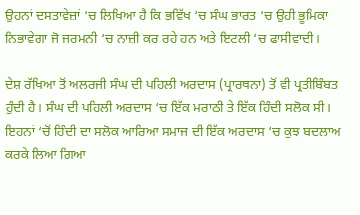ਉਹਨਾਂ ਦਸਤਾਵੇਜ਼ਾਂ ‘ਚ ਲਿਖਿਆ ਹੈ ਕਿ ਭਵਿੱਖ ‘ਚ ਸੰਘ ਭਾਰਤ ‘ਚ ਉਹੀ ਭੂਮਿਕਾ ਨਿਭਾਵੇਗਾ ਜੋ ਜਰਮਨੀ ‘ਚ ਨਾਜ਼ੀ ਕਰ ਰਹੇ ਹਨ ਅਤੇ ਇਟਲੀ ‘ਚ ਫਾਸੀਵਾਦੀ।

ਦੇਸ਼ ਰੱਖਿਆ ਤੋਂ ਅਲਰਜੀ ਸੰਘ ਦੀ ਪਹਿਲੀ ਅਰਦਾਸ (ਪ੍ਰਾਰਥਨਾ) ਤੋਂ ਵੀ ਪ੍ਰਤੀਬਿੰਬਤ ਹੁੰਦੀ ਹੈ। ਸੰਘ ਦੀ ਪਹਿਲੀ ਅਰਦਾਸ ‘ਚ ਇੱਕ ਮਰਾਠੀ ਤੇ ਇੱਕ ਹਿੰਦੀ ਸਲੋਕ ਸੀ। ਇਹਨਾਂ ‘ਚੋਂ ਹਿੰਦੀ ਦਾ ਸਲੋਕ ਆਰਿਆ ਸਮਾਜ ਦੀ ਇੱਕ ਅਰਦਾਸ ‘ਚ ਕੁਝ ਬਦਲਾਅ ਕਰਕੇ ਲਿਆ ਗਿਆ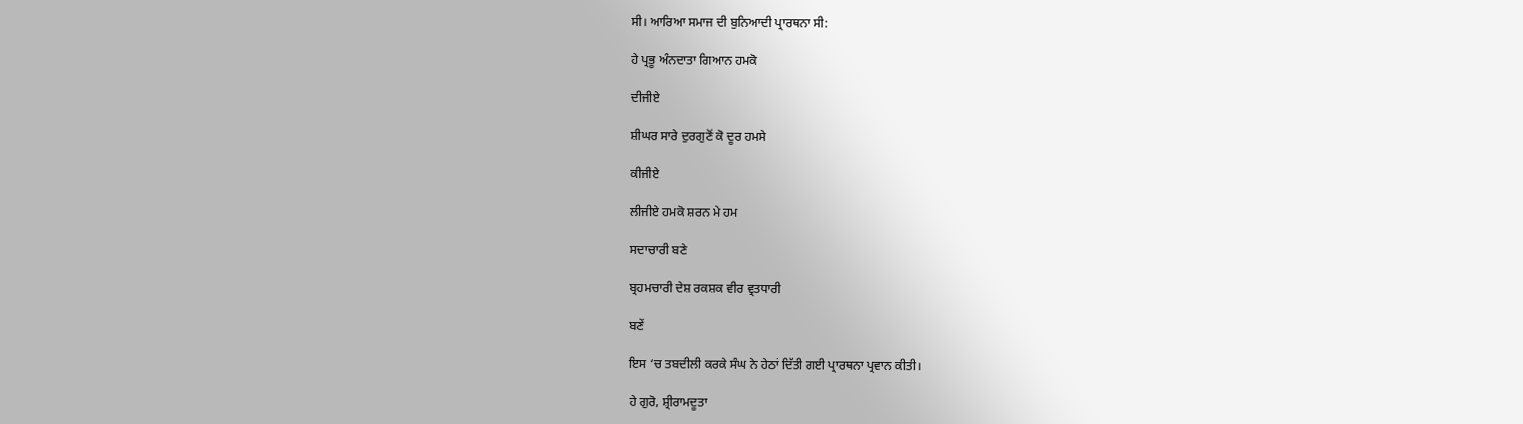ਸੀ। ਆਰਿਆ ਸਮਾਜ ਦੀ ਬੁਨਿਆਦੀ ਪ੍ਰਾਰਥਨਾ ਸੀ:

ਹੇ ਪ੍ਰਭੂ ਅੰਨਦਾਤਾ ਗਿਆਨ ਹਮਕੋ

ਦੀਜੀਏ

ਸ਼ੀਘਰ ਸਾਰੇ ਦੁਰਗੁਣੋਂ ਕੋ ਦੂਰ ਹਮਸੇ

ਕੀਜੀਏ

ਲੀਜੀਏ ਹਮਕੋ ਸ਼ਰਨ ਮੇ ਹਮ

ਸਦਾਚਾਰੀ ਬਣੇ

ਬ੍ਰਹਮਚਾਰੀ ਦੇਸ਼ ਰਕਸ਼ਕ ਵੀਰ ਵ੍ਰਤਧਾਰੀ

ਬਣੇਂ

ਇਸ ‘ਚ ਤਬਦੀਲੀ ਕਰਕੇ ਸੰਘ ਨੇ ਹੇਠਾਂ ਦਿੱਤੀ ਗਈ ਪ੍ਰਾਰਥਨਾ ਪ੍ਰਵਾਨ ਕੀਤੀ।

ਹੇ ਗੁਰੋ, ਸ਼੍ਰੀਰਾਮਦੂਤਾ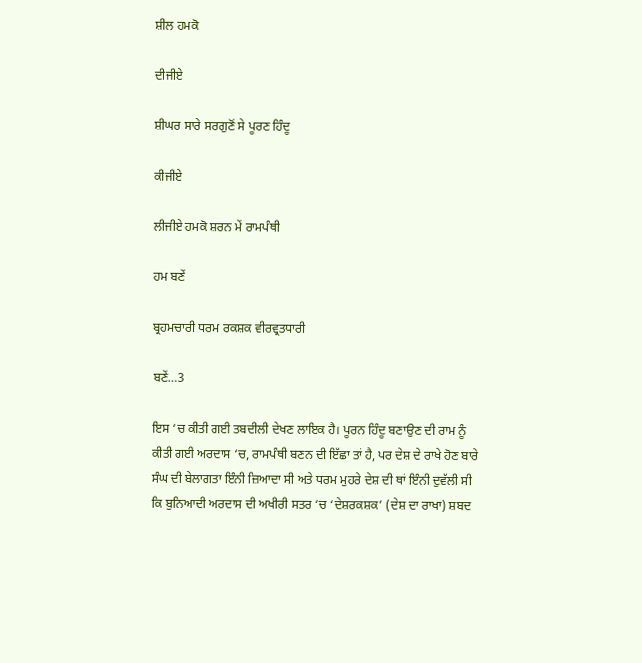ਸ਼ੀਲ ਹਮਕੋ

ਦੀਜੀਏ

ਸ਼ੀਘਰ ਸਾਰੇ ਸਰਗੁਣੋਂ ਸੇ ਪੂਰਣ ਹਿੰਦੂ

ਕੀਜੀਏ

ਲੀਜੀਏ ਹਮਕੋ ਸ਼ਰਨ ਮੇਂ ਰਾਮਪੰਥੀ

ਹਮ ਬਣੇਂ

ਬ੍ਰਹਮਚਾਰੀ ਧਰਮ ਰਕਸ਼ਕ ਵੀਰਵ੍ਰਤਧਾਰੀ

ਬਣੇਂ…3

ਇਸ ‘ਚ ਕੀਤੀ ਗਈ ਤਬਦੀਲੀ ਦੇਖਣ ਲਾਇਕ ਹੈ। ਪੂਰਨ ਹਿੰਦੂ ਬਣਾਉਣ ਦੀ ਰਾਮ ਨੂੰ ਕੀਤੀ ਗਈ ਅਰਦਾਸ ‘ਚ, ਰਾਮਪੰਥੀ ਬਣਨ ਦੀ ਇੱਛਾ ਤਾਂ ਹੈ, ਪਰ ਦੇਸ਼ ਦੇ ਰਾਖੇ ਹੋਣ ਬਾਰੇ ਸੰਘ ਦੀ ਬੇਲਾਗਤਾ ਇੰਨੀ ਜ਼ਿਆਦਾ ਸੀ ਅਤੇ ਧਰਮ ਮੁਹਰੇ ਦੇਸ਼ ਦੀ ਥਾਂ ਇੰਨੀ ਦੁਵੱਲੀ ਸੀ ਕਿ ਬੁਨਿਆਦੀ ਅਰਦਾਸ ਦੀ ਅਖੀਰੀ ਸਤਰ ‘ਚ ‘ਦੇਸ਼ਰਕਸ਼ਕ’ (ਦੇਸ਼ ਦਾ ਰਾਖਾ) ਸ਼ਬਦ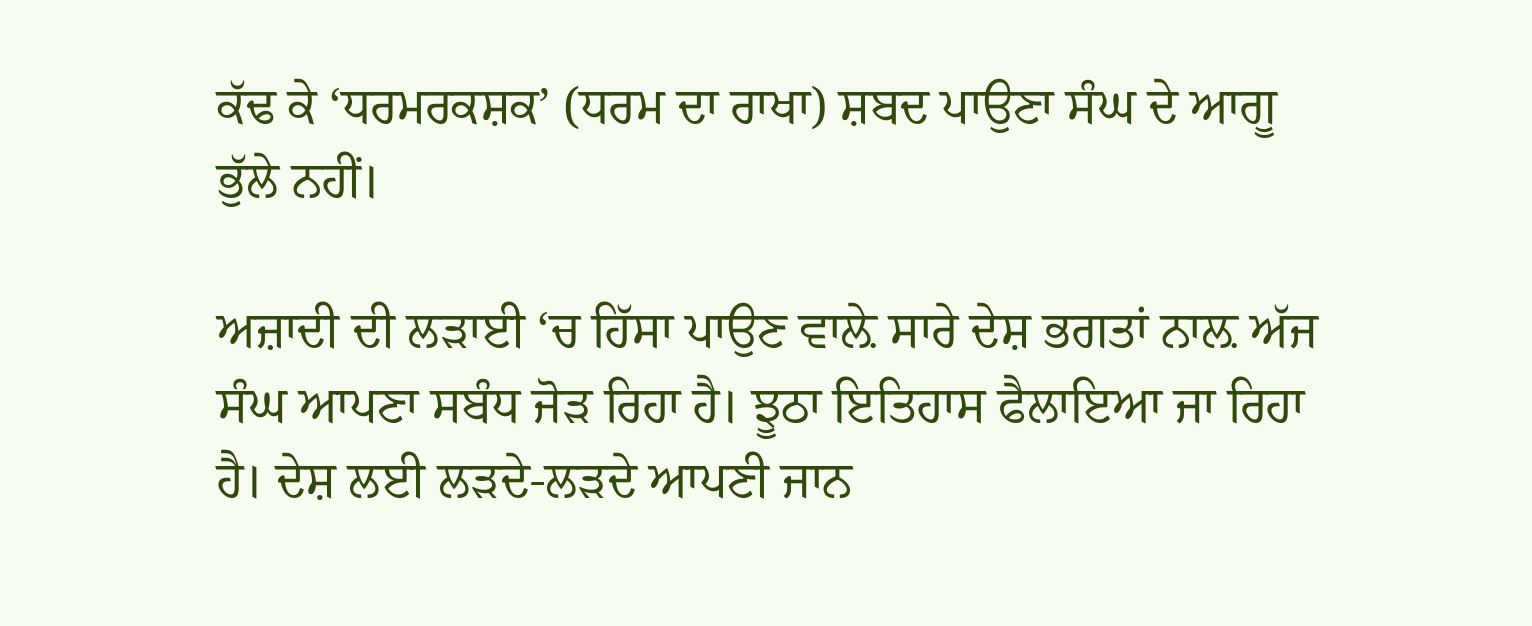ਕੱਢ ਕੇ ‘ਧਰਮਰਕਸ਼ਕ’ (ਧਰਮ ਦਾ ਰਾਖਾ) ਸ਼ਬਦ ਪਾਉਣਾ ਸੰਘ ਦੇ ਆਗੂ ਭੁੱਲੇ ਨਹੀਂ।

ਅਜ਼ਾਦੀ ਦੀ ਲੜਾਈ ‘ਚ ਹਿੱਸਾ ਪਾਉਣ ਵਾਲ਼ੇ ਸਾਰੇ ਦੇਸ਼ ਭਗਤਾਂ ਨਾਲ਼ ਅੱਜ ਸੰਘ ਆਪਣਾ ਸਬੰਧ ਜੋੜ ਰਿਹਾ ਹੈ। ਝੂਠਾ ਇਤਿਹਾਸ ਫੈਲਾਇਆ ਜਾ ਰਿਹਾ ਹੈ। ਦੇਸ਼ ਲਈ ਲੜਦੇ-ਲੜਦੇ ਆਪਣੀ ਜਾਨ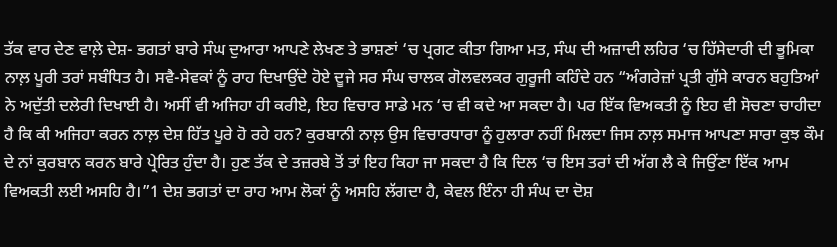ਤੱਕ ਵਾਰ ਦੇਣ ਵਾਲ਼ੇ ਦੇਸ਼- ਭਗਤਾਂ ਬਾਰੇ ਸੰਘ ਦੁਆਰਾ ਆਪਣੇ ਲੇਖਣ ਤੇ ਭਾਸ਼ਣਾਂ ‘ਚ ਪ੍ਰਗਟ ਕੀਤਾ ਗਿਆ ਮਤ, ਸੰਘ ਦੀ ਅਜ਼ਾਦੀ ਲਹਿਰ ‘ਚ ਹਿੱਸੇਦਾਰੀ ਦੀ ਭੂਮਿਕਾ ਨਾਲ਼ ਪੂਰੀ ਤਰਾਂ ਸਬੰਧਿਤ ਹੈ। ਸਵੈ-ਸੇਵਕਾਂ ਨੂੰ ਰਾਹ ਦਿਖਾਉਂਦੇ ਹੋਏ ਦੂਜੇ ਸਰ ਸੰਘ ਚਾਲਕ ਗੋਲਵਲਕਰ ਗੁਰੂਜੀ ਕਹਿੰਦੇ ਹਨ “ਅੰਗਰੇਜ਼ਾਂ ਪ੍ਰਤੀ ਗੁੱਸੇ ਕਾਰਨ ਬਹੁਤਿਆਂ ਨੇ ਅਦੁੱਤੀ ਦਲੇਰੀ ਦਿਖਾਈ ਹੈ। ਅਸੀਂ ਵੀ ਅਜਿਹਾ ਹੀ ਕਰੀਏ, ਇਹ ਵਿਚਾਰ ਸਾਡੇ ਮਨ ‘ਚ ਵੀ ਕਦੇ ਆ ਸਕਦਾ ਹੈ। ਪਰ ਇੱਕ ਵਿਅਕਤੀ ਨੂੰ ਇਹ ਵੀ ਸੋਚਣਾ ਚਾਹੀਦਾ ਹੈ ਕਿ ਕੀ ਅਜਿਹਾ ਕਰਨ ਨਾਲ਼ ਦੇਸ਼ ਹਿੱਤ ਪੂਰੇ ਹੋ ਰਹੇ ਹਨ? ਕੁਰਬਾਨੀ ਨਾਲ਼ ਉਸ ਵਿਚਾਰਧਾਰਾ ਨੂੰ ਹੁਲਾਰਾ ਨਹੀਂ ਮਿਲਦਾ ਜਿਸ ਨਾਲ਼ ਸਮਾਜ ਆਪਣਾ ਸਾਰਾ ਕੁਝ ਕੌਮ ਦੇ ਨਾਂ ਕੁਰਬਾਨ ਕਰਨ ਬਾਰੇ ਪ੍ਰੇਰਿਤ ਹੁੰਦਾ ਹੈ। ਹੁਣ ਤੱਕ ਦੇ ਤਜ਼ਰਬੇ ਤੋਂ ਤਾਂ ਇਹ ਕਿਹਾ ਜਾ ਸਕਦਾ ਹੈ ਕਿ ਦਿਲ ‘ਚ ਇਸ ਤਰਾਂ ਦੀ ਅੱਗ ਲੈ ਕੇ ਜਿਉਂਣਾ ਇੱਕ ਆਮ ਵਿਅਕਤੀ ਲਈ ਅਸਹਿ ਹੈ।”1 ਦੇਸ਼ ਭਗਤਾਂ ਦਾ ਰਾਹ ਆਮ ਲੋਕਾਂ ਨੂੰ ਅਸਹਿ ਲੱਗਦਾ ਹੈ, ਕੇਵਲ ਇੰਨਾ ਹੀ ਸੰਘ ਦਾ ਦੋਸ਼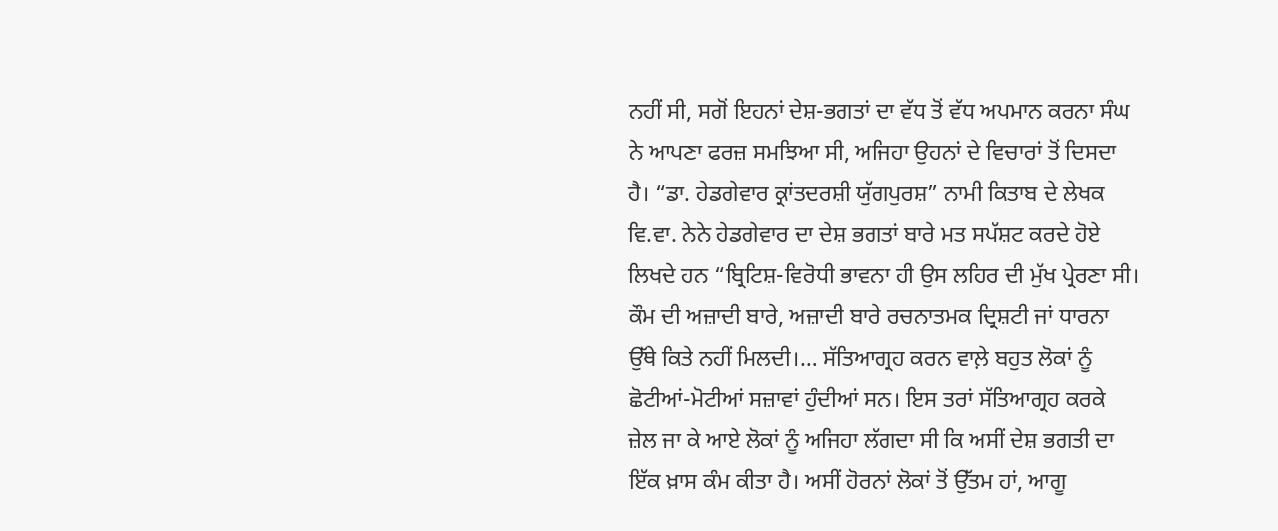ਨਹੀਂ ਸੀ, ਸਗੋਂ ਇਹਨਾਂ ਦੇਸ਼-ਭਗਤਾਂ ਦਾ ਵੱਧ ਤੋਂ ਵੱਧ ਅਪਮਾਨ ਕਰਨਾ ਸੰਘ ਨੇ ਆਪਣਾ ਫਰਜ਼ ਸਮਝਿਆ ਸੀ, ਅਜਿਹਾ ਉਹਨਾਂ ਦੇ ਵਿਚਾਰਾਂ ਤੋਂ ਦਿਸਦਾ ਹੈ। “ਡਾ. ਹੇਡਗੇਵਾਰ ਕ੍ਰਾਂਤਦਰਸ਼ੀ ਯੁੱਗਪੁਰਸ਼” ਨਾਮੀ ਕਿਤਾਬ ਦੇ ਲੇਖਕ ਵਿ.ਵਾ. ਨੇਨੇ ਹੇਡਗੇਵਾਰ ਦਾ ਦੇਸ਼ ਭਗਤਾਂ ਬਾਰੇ ਮਤ ਸਪੱਸ਼ਟ ਕਰਦੇ ਹੋਏ ਲਿਖਦੇ ਹਨ “ਬ੍ਰਿਟਿਸ਼-ਵਿਰੋਧੀ ਭਾਵਨਾ ਹੀ ਉਸ ਲਹਿਰ ਦੀ ਮੁੱਖ ਪ੍ਰੇਰਣਾ ਸੀ। ਕੌਮ ਦੀ ਅਜ਼ਾਦੀ ਬਾਰੇ, ਅਜ਼ਾਦੀ ਬਾਰੇ ਰਚਨਾਤਮਕ ਦ੍ਰਿਸ਼ਟੀ ਜਾਂ ਧਾਰਨਾ ਉੱਥੇ ਕਿਤੇ ਨਹੀਂ ਮਿਲਦੀ।… ਸੱਤਿਆਗ੍ਰਹ ਕਰਨ ਵਾਲ਼ੇ ਬਹੁਤ ਲੋਕਾਂ ਨੂੰ ਛੋਟੀਆਂ-ਮੋਟੀਆਂ ਸਜ਼ਾਵਾਂ ਹੁੰਦੀਆਂ ਸਨ। ਇਸ ਤਰਾਂ ਸੱਤਿਆਗ੍ਰਹ ਕਰਕੇ ਜ਼ੇਲ ਜਾ ਕੇ ਆਏ ਲੋਕਾਂ ਨੂੰ ਅਜਿਹਾ ਲੱਗਦਾ ਸੀ ਕਿ ਅਸੀਂ ਦੇਸ਼ ਭਗਤੀ ਦਾ ਇੱਕ ਖ਼ਾਸ ਕੰਮ ਕੀਤਾ ਹੈ। ਅਸੀਂ ਹੋਰਨਾਂ ਲੋਕਾਂ ਤੋਂ ਉੱਤਮ ਹਾਂ, ਆਗੂ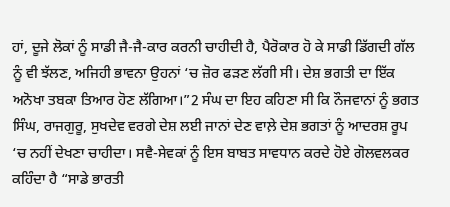ਹਾਂ, ਦੂਜੇ ਲੋਕਾਂ ਨੂੰ ਸਾਡੀ ਜੈ-ਜੈ-ਕਾਰ ਕਰਨੀ ਚਾਹੀਦੀ ਹੈ, ਪੈਰੋਕਾਰ ਹੋ ਕੇ ਸਾਡੀ ਡਿੱਗਦੀ ਗੱਲ ਨੂੰ ਵੀ ਝੱਲਣ, ਅਜਿਹੀ ਭਾਵਨਾ ਉਹਨਾਂ ‘ਚ ਜ਼ੋਰ ਫੜਣ ਲੱਗੀ ਸੀ। ਦੇਸ਼ ਭਗਤੀ ਦਾ ਇੱਕ ਅਨੋਖਾ ਤਬਕਾ ਤਿਆਰ ਹੋਣ ਲੱਗਿਆ।”2 ਸੰਘ ਦਾ ਇਹ ਕਹਿਣਾ ਸੀ ਕਿ ਨੌਜਵਾਨਾਂ ਨੂੰ ਭਗਤ ਸਿੰਘ, ਰਾਜਗੁਰੂ, ਸੁਖਦੇਵ ਵਰਗੇ ਦੇਸ਼ ਲਈ ਜਾਨਾਂ ਦੇਣ ਵਾਲ਼ੇ ਦੇਸ਼ ਭਗਤਾਂ ਨੂੰ ਆਦਰਸ਼ ਰੂਪ ‘ਚ ਨਹੀਂ ਦੇਖਣਾ ਚਾਹੀਦਾ। ਸਵੈ-ਸੇਵਕਾਂ ਨੂੰ ਇਸ ਬਾਬਤ ਸਾਵਧਾਨ ਕਰਦੇ ਹੋਏ ਗੋਲਵਲਕਰ ਕਹਿੰਦਾ ਹੈ “ਸਾਡੇ ਭਾਰਤੀ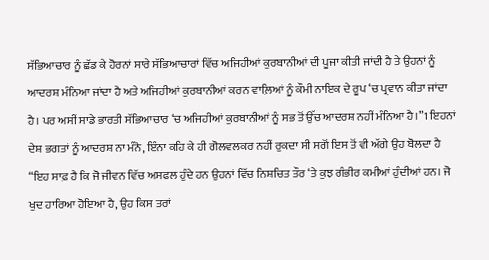ਸੱਭਿਆਚਾਰ ਨੂੰ ਛੱਡ ਕੇ ਹੋਰਨਾਂ ਸਾਰੇ ਸੱਭਿਆਚਾਰਾਂ ਵਿੱਚ ਅਜਿਹੀਆਂ ਕੁਰਬਾਨੀਆਂ ਦੀ ਪੂਜਾ ਕੀਤੀ ਜਾਂਦੀ ਹੈ ਤੇ ਉਹਨਾਂ ਨੂੰ ਆਦਰਸ਼ ਮੰਨਿਆ ਜਾਂਦਾ ਹੈ ਅਤੇ ਅਜਿਹੀਆਂ ਕੁਰਬਾਨੀਆਂ ਕਰਨ ਵਾਲ਼ਿਆਂ ਨੂੰ ਕੌਮੀ ਨਾਇਕ ਦੇ ਰੂਪ ‘ਚ ਪ੍ਰਵਾਨ ਕੀਤਾ ਜਾਂਦਾ ਹੈ। ਪਰ ਅਸੀਂ ਸਾਡੇ ਭਾਰਤੀ ਸੱਭਿਆਚਾਰ ‘ਚ ਅਜਿਹੀਆਂ ਕੁਰਬਾਨੀਆਂ ਨੂੰ ਸਭ ਤੋਂ ਉੱਚ ਆਦਰਸ਼ ਨਹੀਂ ਮੰਨਿਆ ਹੈ।”1 ਇਹਨਾਂ ਦੇਸ਼ ਭਗਤਾਂ ਨੂੰ ਆਦਰਸ਼ ਨਾ ਮੰਨੋ, ਇੰਨਾ ਕਹਿ ਕੇ ਹੀ ਗੋਲਵਲਕਰ ਨਹੀਂ ਰੁਕਦਾ ਸੀ ਸਗੋਂ ਇਸ ਤੋਂ ਵੀ ਅੱਗੇ ਉਹ ਬੋਲਦਾ ਹੈ “ਇਹ ਸਾਫ਼ ਹੈ ਕਿ ਜੋ ਜੀਵਨ ਵਿੱਚ ਅਸਫਲ ਹੁੰਦੇ ਹਨ ਉਹਨਾਂ ਵਿੱਚ ਨਿਸ਼ਚਿਤ ਤੌਰ ‘ਤੇ ਕੁਝ ਗੰਭੀਰ ਕਮੀਆਂ ਹੁੰਦੀਆਂ ਹਨ। ਜੋ ਖੁਦ ਹਾਰਿਆ ਹੋਇਆ ਹੈ, ਉਹ ਕਿਸ ਤਰਾਂ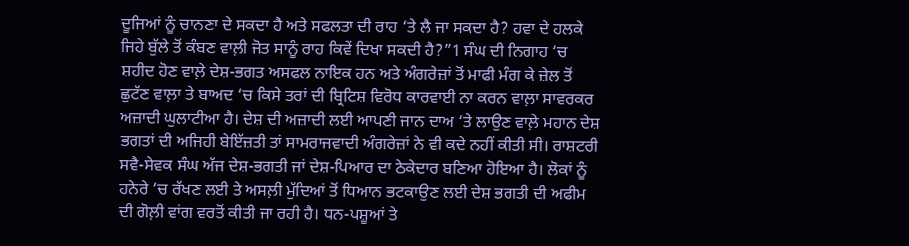ਦੂਜਿਆਂ ਨੂੰ ਚਾਨਣਾ ਦੇ ਸਕਦਾ ਹੈ ਅਤੇ ਸਫਲਤਾ ਦੀ ਰਾਹ ‘ਤੇ ਲੈ ਜਾ ਸਕਦਾ ਹੈ? ਹਵਾ ਦੇ ਹਲਕੇ ਜਿਹੇ ਬੁੱਲੇ ਤੋਂ ਕੰਬਣ ਵਾਲ਼ੀ ਜੋਤ ਸਾਨੂੰ ਰਾਹ ਕਿਵੇਂ ਦਿਖਾ ਸਕਦੀ ਹੈ?”1 ਸੰਘ ਦੀ ਨਿਗਾਹ ‘ਚ ਸ਼ਹੀਦ ਹੋਣ ਵਾਲ਼ੇ ਦੇਸ਼-ਭਗਤ ਅਸਫਲ ਨਾਇਕ ਹਨ ਅਤੇ ਅੰਗਰੇਜ਼ਾਂ ਤੋਂ ਮਾਫੀ ਮੰਗ ਕੇ ਜ਼ੇਲ ਤੋਂ ਛੁਟੱਣ ਵਾਲ਼ਾ ਤੇ ਬਾਅਦ ‘ਚ ਕਿਸੇ ਤਰਾਂ ਦੀ ਬ੍ਰਿਟਿਸ਼ ਵਿਰੋਧ ਕਾਰਵਾਈ ਨਾ ਕਰਨ ਵਾਲ਼ਾ ਸਾਵਰਕਰ ਅਜ਼ਾਦੀ ਘੁਲਾਟੀਆ ਹੈ। ਦੇਸ਼ ਦੀ ਅਜ਼ਾਦੀ ਲਈ ਆਪਣੀ ਜਾਨ ਦਾਅ ‘ਤੇ ਲਾਉਣ ਵਾਲ਼ੇ ਮਹਾਨ ਦੇਸ਼ ਭਗਤਾਂ ਦੀ ਅਜਿਹੀ ਬੇਇੱਜ਼ਤੀ ਤਾਂ ਸਾਮਰਾਜਵਾਦੀ ਅੰਗਰੇਜ਼ਾਂ ਨੇ ਵੀ ਕਦੇ ਨਹੀਂ ਕੀਤੀ ਸੀ। ਰਾਸ਼ਟਰੀ ਸਵੈ-ਸੇਵਕ ਸੰਘ ਅੱਜ ਦੇਸ਼-ਭਗਤੀ ਜਾਂ ਦੇਸ਼-ਪਿਆਰ ਦਾ ਠੇਕੇਦਾਰ ਬਣਿਆ ਹੋਇਆ ਹੈ। ਲੋਕਾਂ ਨੂੰ ਹਨੇਰੇ ‘ਚ ਰੱਖਣ ਲਈ ਤੇ ਅਸਲ਼ੀ ਮੁੱਦਿਆਂ ਤੋਂ ਧਿਆਨ ਭਟਕਾਉਣ ਲਈ ਦੇਸ਼ ਭਗਤੀ ਦੀ ਅਫੀਮ ਦੀ ਗੋਲ਼ੀ ਵਾਂਗ ਵਰਤੋਂ ਕੀਤੀ ਜਾ ਰਹੀ ਹੈ। ਧਨ-ਪਸ਼ੂਆਂ ਤੇ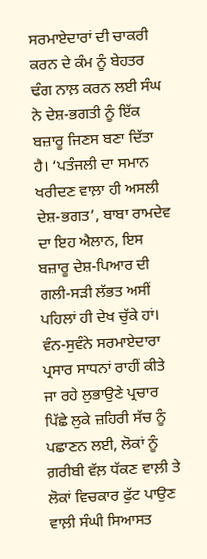ਸਰਮਾਏਦਾਰਾਂ ਦੀ ਚਾਕਰੀ ਕਰਨ ਦੇ ਕੰਮ ਨੂੰ ਬੇਹਤਰ ਢੰਗ ਨਾਲ਼ ਕਰਨ ਲਈ ਸੰਘ ਨੇ ਦੇਸ਼-ਭਗਤੀ ਨੂੰ ਇੱਕ ਬਜ਼ਾਰੂ ਜਿਣਸ ਬਣਾ ਦਿੱਤਾ ਹੈ। ‘ਪਤੰਜਲੀ ਦਾ ਸਮਾਨ ਖਰੀਦਣ ਵਾਲ਼ਾ ਹੀ ਅਸਲੀ ਦੇਸ਼-ਭਗਤ’, ਬਾਬਾ ਰਾਮਦੇਵ ਦਾ ਇਹ ਐਲਾਨ, ਇਸ ਬਜ਼ਾਰੂ ਦੇਸ਼-ਪਿਆਰ ਦੀ ਗਲੀ-ਸੜੀ ਲੱਭਤ ਅਸੀਂ ਪਹਿਲਾਂ ਹੀ ਦੇਖ ਚੁੱਕੇ ਹਾਂ। ਵੰਨ-ਸੁਵੰਨੇ ਸਰਮਾਏਦਾਰਾ ਪ੍ਰਸਾਰ ਸਾਧਨਾਂ ਰਾਹੀਂ ਕੀਤੇ ਜਾ ਰਹੇ ਲੁਭਾਉਣੇ ਪ੍ਰਚਾਰ ਪਿੱਛੇ ਲੁਕੇ ਜ਼ਹਿਰੀ ਸੱਚ ਨੂੰ ਪਛਾਣਨ ਲਈ, ਲੋਕਾਂ ਨੂੰ ਗ਼ਰੀਬੀ ਵੱਲ਼ ਧੱਕਣ ਵਾਲ਼ੀ ਤੇ ਲੋਕਾਂ ਵਿਚਕਾਰ ਫੁੱਟ ਪਾਉਣ ਵਾਲ਼ੀ ਸੰਘੀ ਸਿਆਸਤ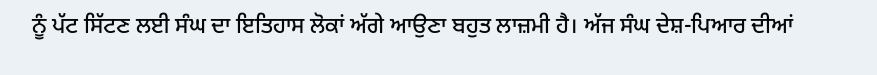ਨੂੰ ਪੱਟ ਸਿੱਟਣ ਲਈ ਸੰਘ ਦਾ ਇਤਿਹਾਸ ਲੋਕਾਂ ਅੱਗੇ ਆਉਣਾ ਬਹੁਤ ਲਾਜ਼ਮੀ ਹੈ। ਅੱਜ ਸੰਘ ਦੇਸ਼-ਪਿਆਰ ਦੀਆਂ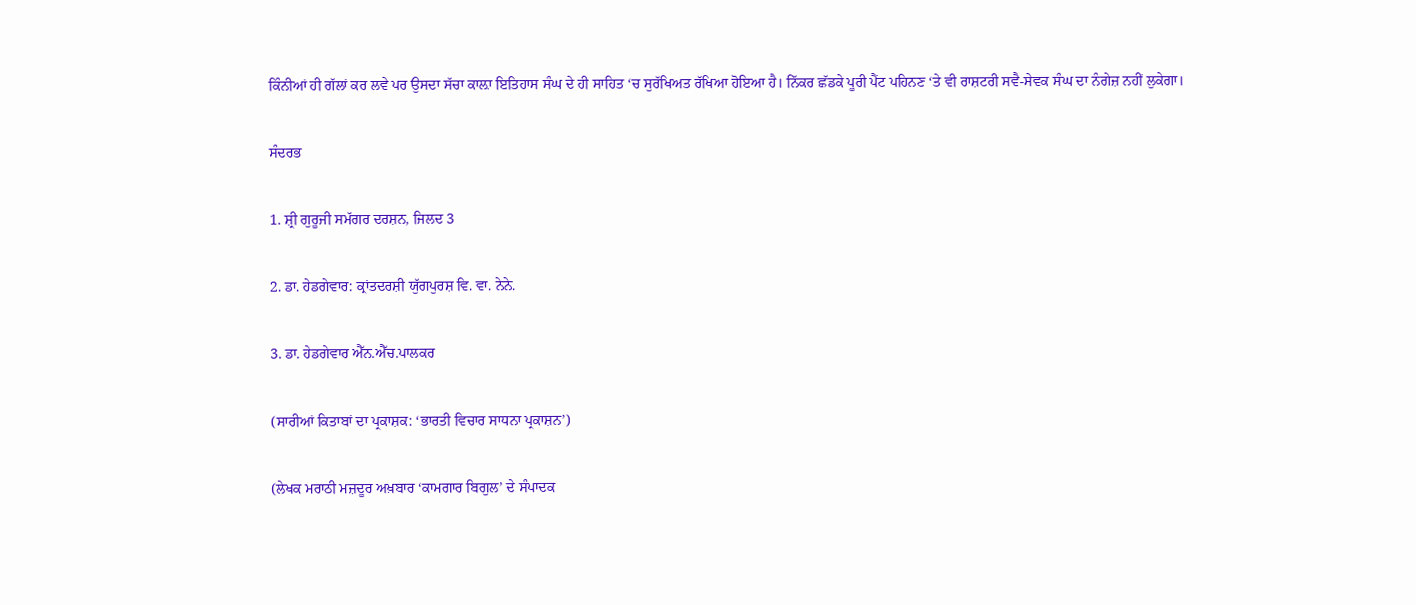ਕਿੰਨੀਆਂ ਹੀ ਗੱਲਾਂ ਕਰ ਲਵੇ ਪਰ ਉਸਦਾ ਸੱਚਾ ਕਾਲ਼ਾ ਇਤਿਹਾਸ ਸੰਘ ਦੇ ਹੀ ਸਾਹਿਤ ‘ਚ ਸੁਰੱਖਿਅਤ ਰੱਖਿਆ ਹੋਇਆ ਹੈ। ਨਿੱਕਰ ਛੱਡਕੇ ਪੂਰੀ ਪੈਂਟ ਪਹਿਨਣ ‘ਤੇ ਵੀ ਰਾਸ਼ਟਰੀ ਸਵੈ-ਸੇਵਕ ਸੰਘ ਦਾ ਨੰਗੇਜ਼ ਨਹੀਂ ਲੁਕੇਗਾ।

ਸੰਦਰਭ

1. ਸ਼੍ਰੀ ਗੁਰੂਜੀ ਸਮੱਗਰ ਦਰਸ਼ਨ, ਜਿਲਦ 3

2. ਡਾ. ਹੇਡਗੇਵਾਰ: ਕ੍ਰਾਂਤਦਰਸ਼ੀ ਯੁੱਗਪੁਰਸ਼ ਵਿ. ਵਾ. ਨੇਨੇ.

3. ਡਾ. ਹੇਡਗੇਵਾਰ ਐੱਨ.ਐੱਚ.ਪਾਲਕਰ

(ਸਾਰੀਆਂ ਕਿਤਾਬਾਂ ਦਾ ਪ੍ਰਕਾਸ਼ਕ: ‘ਭਾਰਤੀ ਵਿਚਾਰ ਸਾਧਨਾ ਪ੍ਰਕਾਸ਼ਨ’)

(ਲੇਖਕ ਮਰਾਠੀ ਮਜ਼ਦੂਰ ਅਖ਼ਬਾਰ ‘ਕਾਮਗਾਰ ਬਿਗੁਲ’ ਦੇ ਸੰਪਾਦਕ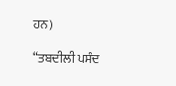ਹਨ)

“ਤਬਦੀਲੀ ਪਸੰਦ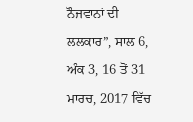ਨੌਜਵਾਨਾਂ ਦੀ ਲਲਕਾਰ”, ਸਾਲ 6, ਅੰਕ 3, 16 ਤੋਂ 31 ਮਾਰਚ, 2017 ਵਿੱਚ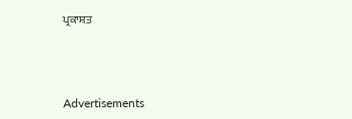ਪ੍ਰਕਾਸ਼ਤ



Advertisements